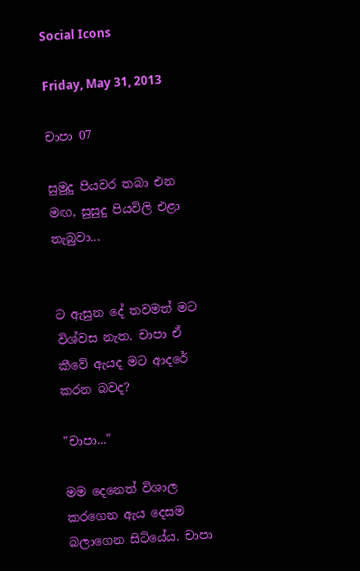Social Icons

Friday, May 31, 2013

චාපා 07

සුමුදු පියවර තබා එන මඟ, සුසුදු පියවිලි එළා තැබුවා...


ට ඇසුන දේ තවමත් මට විශ්වස නැත. චාපා ඒ කීවේ ඇයද මට ආදරේ කරන බවද?

"චාපා..."

මම දෙනෙත් විශාල කරගෙන ඇය දෙසම බලාගෙන සිටියේය. චාපා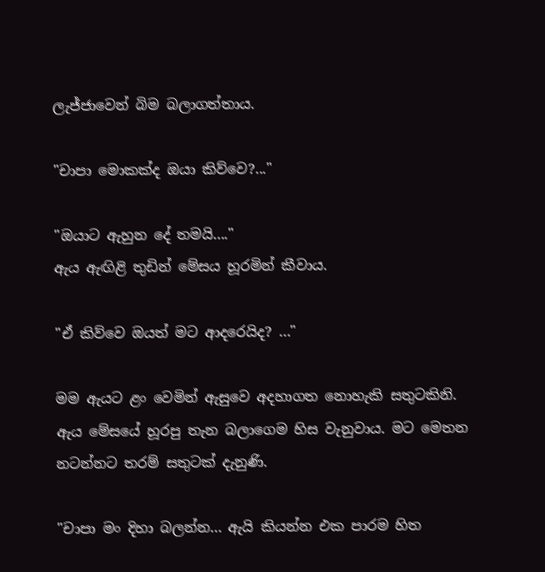ලැජ්ජාවෙන් බිම බලාගත්තාය.

"චාපා මොකක්ද ඔයා කිව්වෙ?..."

"ඔයාට ඇහුන දේ තමයි...."
ඇය ඇඟිළි තුඩින් මේසය හූරමින් කීවාය.

"ඒ කිව්වෙ ඔයත් මට ආදරෙයිද? ..."

මම ඇයට ළං වෙමින් ඇසුවෙ අදහාගත නොහැකි සතුටකිනි. ඇය මේසයේ හූරපු තැන බලාගෙම හිස වැනුවාය. මට මෙතන නටන්නට තරම් සතුටක් දැනුණි.

"චාපා මං දිහා බලන්න... ඇයි කියන්න එක පාරම හිත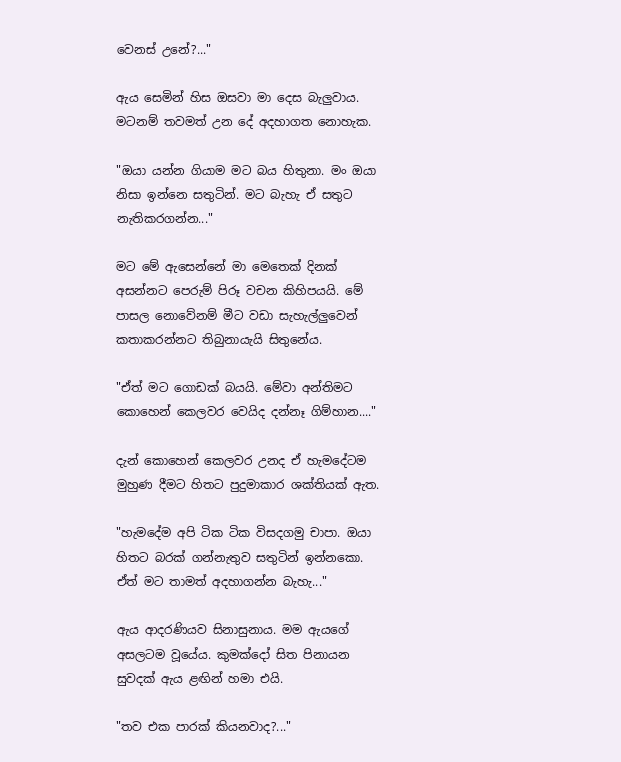වෙනස් උනේ?..."

ඇය සෙමින් හිස ඔසවා මා දෙස බැලුවාය. මටනම් තවමත් උන දේ අදහාගත නොහැක.

"ඔයා යන්න ගියාම මට බය හිතුනා. මං ඔයා නිසා ඉන්නෙ සතුටින්. මට බැහැ ඒ සතුට නැතිකරගන්න..."

මට මේ ඇසෙන්නේ මා මෙතෙක් දිනක් අසන්නට පෙරුම් පිරූ වචන කිහිපයයි. මේ පාසල නොවේනම් මීට වඩා සැහැල්ලුවෙන් කතාකරන්නට තිබුනායැයි සිතුනේය.

"ඒත් මට ගොඩක් බයයි. මේවා අන්තිමට කොහෙන් කෙලවර වෙයිද දන්නෑ ගිම්හාන...."

දැන් කොහෙන් කෙලවර උනද ඒ හැමදේටම මුහුණ දීමට හිතට පුදුමාකාර ශක්තියක් ඇත.

"හැමදේම අපි ටික ටික විසදගමු චාපා. ඔයා හිතට බරක් ගන්නැතුව සතුටින් ඉන්නකො. ඒත් මට තාමත් අදහාගන්න බැහැ..."

ඇය ආදරණියව සිනාසුනාය. මම ඇයගේ අසලටම වූයේය. කුමක්දෝ සිත පිනායන සුවදක් ඇය ළඟින් හමා එයි.

"තව එක පාරක් කියනවාද?..."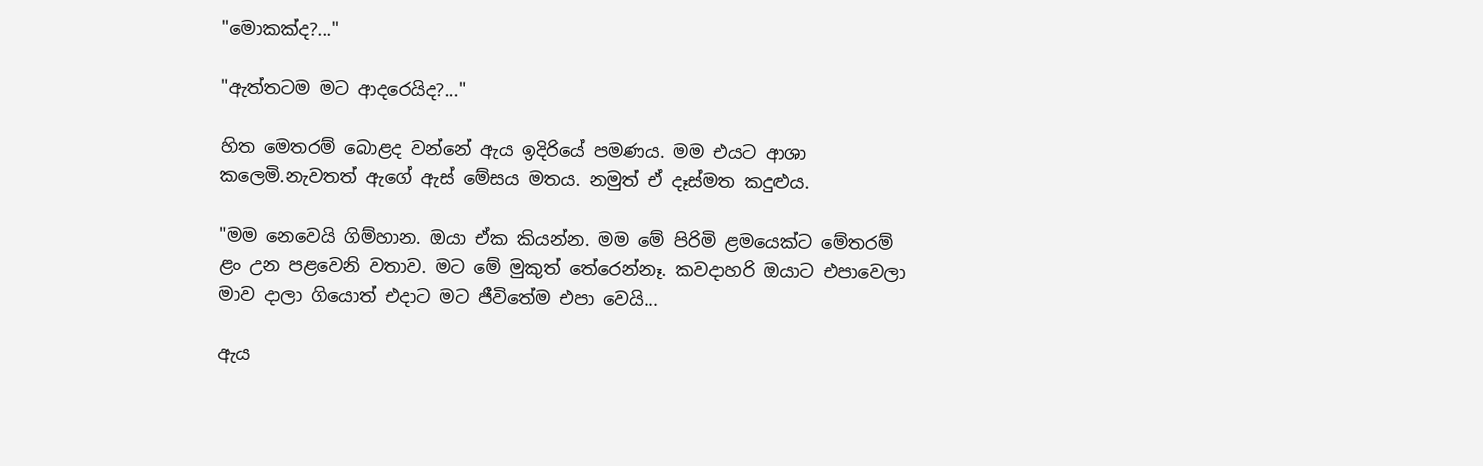"මොකක්ද?..."

"ඇත්තටම මට ආදරෙයිද?..."

හිත මෙතරම් බොළද වන්නේ ඇය ඉදිරියේ පමණය. මම එයට ආශා කලෙමි.නැවතත් ඇගේ ඇස් මේසය මතය. නමුත් ඒ දෑස්මත කදුළුය.

"මම නෙවෙයි ගිම්හාන. ඔයා ඒක කියන්න. මම මේ පිරිමි ළමයෙක්ට මේතරම් ළං උන පළවෙනි වතාව. මට මේ මුකුත් තේරෙන්නෑ. කවදාහරි ඔයාට එපාවෙලා මාව දාලා ගියොත් එදාට මට ජීවිතේම එපා වෙයි...

ඇය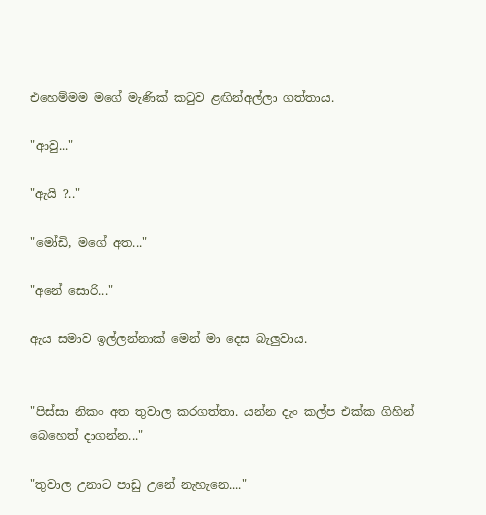එහෙම්මම මගේ මැණික් කටුව ළඟින්අල්ලා ගත්තාය.

"ආවු..."

"ඇයි ?.."

"මෝඩි, මගේ අත..."

"අනේ සොරි..."

ඇය සමාව ඉල්ලන්නාක් මෙන් මා දෙස බැලුවාය.


"පිස්සා නිකං අත තුවාල කරගත්තා. යන්න දැං කල්ප එක්ක ගිහින් බෙහෙත් දාගන්න..."

"තුවාල උනාට පාඩු උනේ නැහැනෙ...."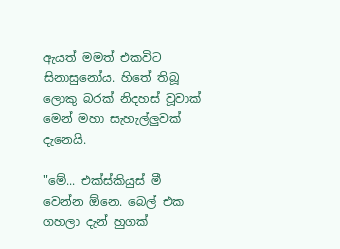ඇයත් මමත් එකවිට සිනාසුනෝය. හිතේ තිබූ ලොකු බරක් නිදහස් වූවාක් මෙන් මහා සැහැල්ලුවක් දැනෙයි.

"මේ... එක්ස්කියුස් මී වෙන්න ඕනෙ. බෙල් එක ගහලා දැන් හුගක්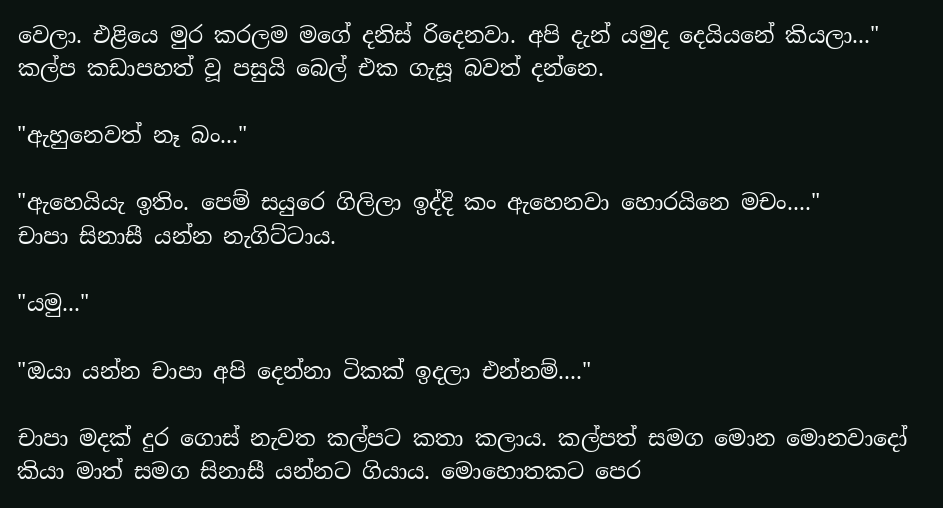වෙලා. එළියෙ මුර කරලම මගේ දනිස් රිදෙනවා. අපි දැන් යමුද දෙයියනේ කියලා..."
කල්ප කඩාපහත් වූ පසුයි බෙල් එක ගැසූ බවත් දන්නෙ.

"ඇහුනෙවත් නෑ බං..."

"ඇහෙයියැ ඉතිං. පෙම් සයුරෙ ගිලිලා ඉද්දි කං ඇහෙනවා හොරයිනෙ මචං...."
චාපා සිනාසී යන්න නැගිට්ටාය.

"යමු..."

"ඔයා යන්න චාපා අපි දෙන්නා ටිකක් ඉදලා එන්නම්...."

චාපා මදක් දුර ගොස් නැවත කල්පට කතා කලාය. කල්පත් සමග මොන මොනවාදෝ කියා මාත් සමග සිනාසී යන්නට ගියාය. මොහොතකට පෙර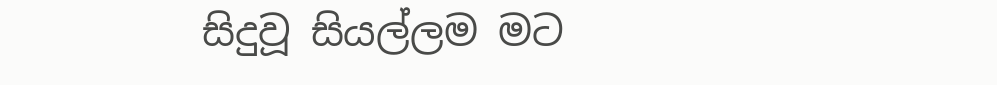සිදුවූ සියල්ලම මට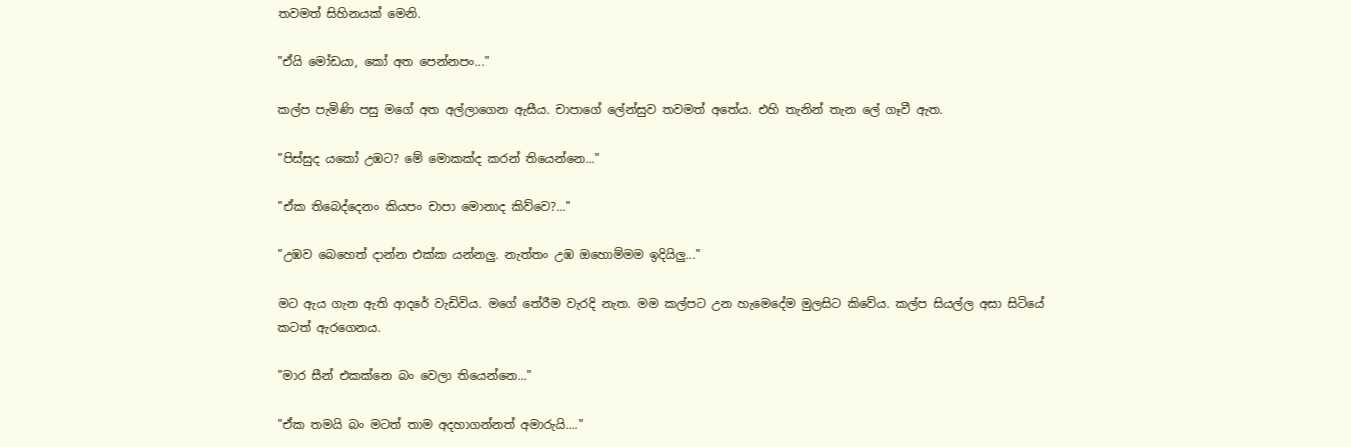තවමත් සිහිනයක් මෙනි.

"ඒයි මෝඩයා, කෝ අත පෙන්නපං..."

කල්ප පැමිණි පසු මගේ අත අල්ලාගෙන ඇසීය. චාපාගේ ලේන්සුව තවමත් අතේය. එහි තැනින් තැන ලේ ගෑවී ඇත.

"පිස්සුද යකෝ උඹට? මේ මොකක්ද කරන් තියෙන්නෙ..."

"ඒක තිබෙද්දෙනං කියපං චාපා මොනාද කිව්වෙ?..."

"උඹව බෙහෙත් දාන්න එක්ක යන්නලු. නැත්තං උඹ ඔහොම්මම ඉදියිලු..."

මට ඇය ගැන ඇති ආදරේ වැඩිවිය. මගේ තේරීම වැරදි නැත. මම කල්පට උන හැමෙදේම මුලසිට කිවේය. කල්ප සියල්ල අසා සිටියේ කටත් ඇරගෙනය.

"මාර සීන් එකක්නෙ බං වෙලා තියෙන්නෙ..."

"ඒක තමයි බං මටත් තාම අදහාගන්නත් අමාරුයි...."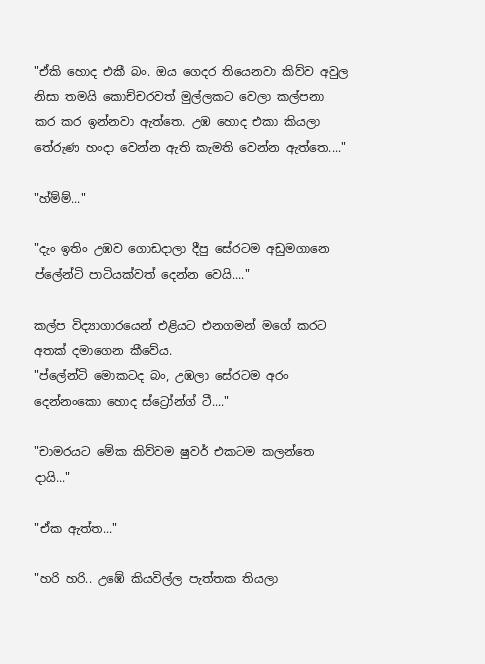"ඒකි හොද එකී බං. ඔය ගෙදර තියෙනවා කිව්ව අවුල නිසා තමයි කොච්චරවත් මුල්ලකට වෙලා කල්පනා කර කර ඉන්නවා ඇත්තෙ. උඹ හොද එකා කියලා තේරුණ හංදා වෙන්න ඇති කැමති වෙන්න ඇත්තෙ...."

"හ්ම්ම්..."

"දැං ඉතිං උඹව ගොඩදාලා දීපු සේරටම අඩුමගානෙ ප්ලේන්ටි පාටියක්වත් දෙන්න වෙයි...."

කල්ප විද්‍යාගාරයෙන් එළියට එනගමන් මගේ කරට අතක් දමාගෙන කීවේය.
"ප්ලේන්ටි මොකටද බං, උඹලා සේරටම අරං දෙන්නංකො හොද ස්ට්‍රෝන්ග් ටී...."

"චාමරයට මේක කිව්වම ෂුවර් එකටම කලන්තෙ දායි..."

"ඒක ඇත්ත..."

"හරි හරි.. උඹේ කියවිල්ල පැත්තක තියලා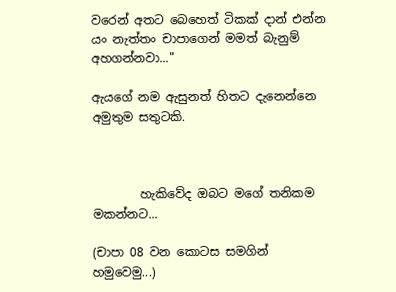වරෙන් අතට බෙහෙත් ටිකක් දාන් එන්න යං නැත්තං චාපාගෙන් මමත් බැනුම් අහගන්නවා..."

ඇයගේ නම ඇසුනත් හිතට දැනෙන්නෙ අමුතුම සතුටකි.



        හැකිවේද ඔබට මගේ තනිකම මකන්නට...

(චාපා 08 වන කොටස සමගින් හමුවෙමු...)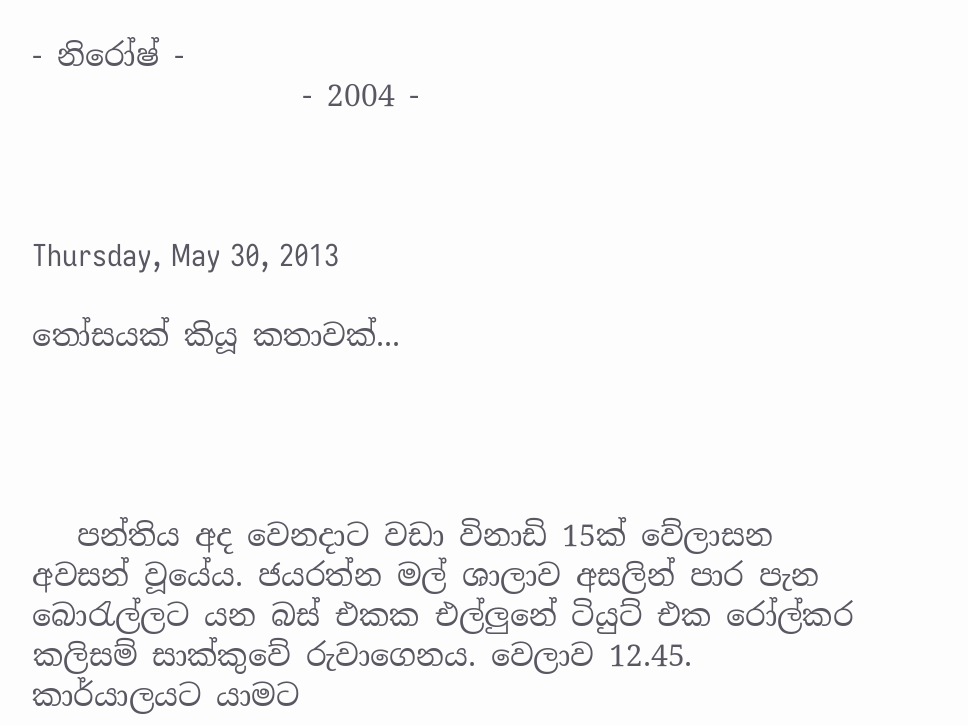- නිරෝෂ් -
                  - 2004 -



Thursday, May 30, 2013

තෝසයක් කියූ කතාවක්...




   පන්තිය අද වෙනදාට වඩා විනාඩි 15ක් වේලාසන අවසන් වූයේය. ජයරත්න මල් ශාලාව අසලින් පාර පැන බොරැල්ලට යන බස් එකක එල්ලුනේ ටියුට් එක රෝල්කර කලිසම් සාක්කුවේ රුවාගෙනය. වෙලාව 12.45. කාර්යාලයට යාමට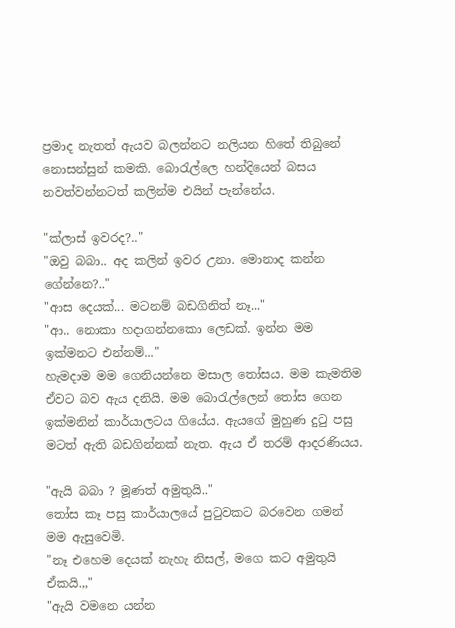ප්‍රමාද නැතත් ඇයව බලන්නට නලියන හිතේ තිබුනේ නොසන්සුන් කමකි. බොරැල්ලෙ හන්දියෙන් බසය නවත්වන්නටත් කලින්ම එයින් පැන්නේය.

"ක්ලාස් ඉවරද?.."
"ඔවු බබා.. අද කලින් ඉවර උනා. මොනාද කන්න ගේන්නෙ?.."
"ආස දෙයක්... මටනම් බඩගිනිත් නෑ..."
"ආ.. නොකා හදාගන්නකො ලෙඩක්. ඉන්න මම ඉක්මනට එන්නම්..."
හැමදාම මම ගෙනියන්නෙ මසාල තෝසය. මම කැමතිම ඒවට බව ඇය දනියි. මම බොරැල්ලෙන් තෝස ගෙන ඉක්මනින් කාර්යාලටය ගියේය. ඇයගේ මුහුණ දුටු පසු මටත් ඇති බඩගින්නක් නැත. ඇය ඒ තරම් ආදරණියය.

"ඇයි බබා ? මූණත් අමුතුයි.."
තෝස කෑ පසු කාර්යාලයේ පුටුවකට බරවෙන ගමන් මම ඇසුවෙමි.
"නෑ එහෙම දෙයක් නැහැ නිසල්, මගෙ කට අමුතුයි ඒකයි.,,"
"ඇයි වමනෙ යන්න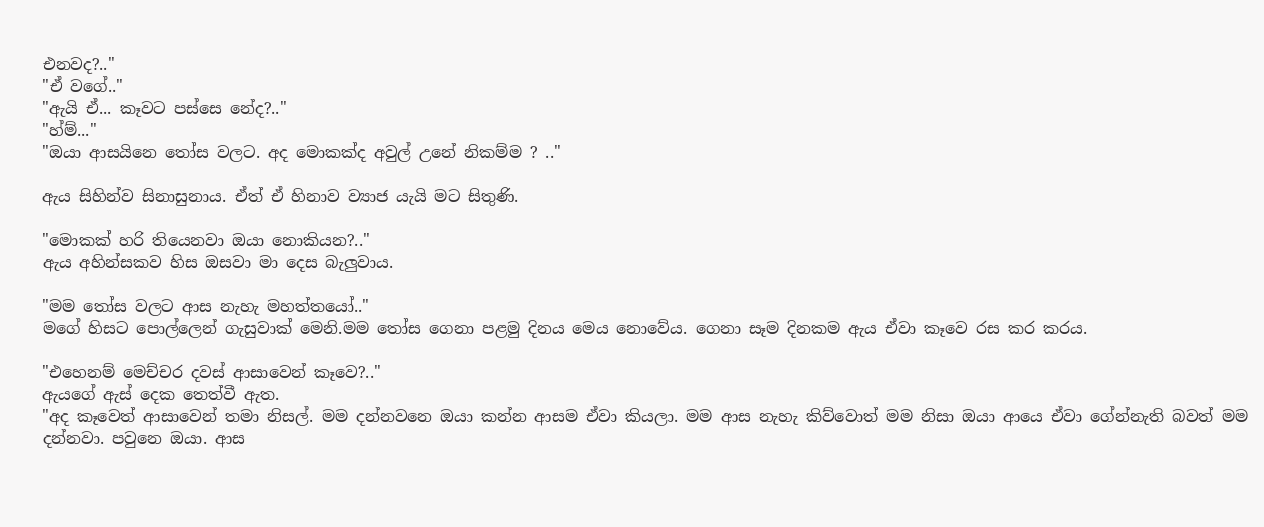එනවද?.."
"ඒ වගේ.."
"ඇයි ඒ... කෑවට පස්සෙ නේද?.."
"හ්ම්..."
"ඔයා ආසයිනෙ තෝස වලට. අද මොකක්ද අවුල් උනේ නිකම්ම ? .."

ඇය සිහින්ව සිනාසුනාය. ඒත් ඒ හිනාව ව්‍යාජ යැයි මට සිතුණි.

"මොකක් හරි තියෙනවා ඔයා නොකියන?.."
ඇය අහින්සකව හිස ඔසවා මා දෙස බැලුවාය.

"මම තෝස වලට ආස නැහැ මහත්තයෝ.."
මගේ හිසට පොල්ලෙන් ගැසුවාක් මෙනි.මම තෝස ගෙනා පළමු දිනය මෙය නොවේය. ගෙනා සෑම දිනකම ඇය ඒවා කෑවෙ රස කර කරය.

"එහෙනම් මෙච්චර දවස් ආසාවෙන් කෑවෙ?.."
ඇයගේ ඇස් දෙක තෙත්වී ඇත.
"අද කෑවෙත් ආසාවෙන් තමා නිසල්. මම දන්නවනෙ ඔයා කන්න ආසම ඒවා කියලා. මම ආස නැහැ කිව්වොත් මම නිසා ඔයා ආයෙ ඒවා ගේන්නැති බවත් මම දන්නවා. පවුනෙ ඔයා. ආස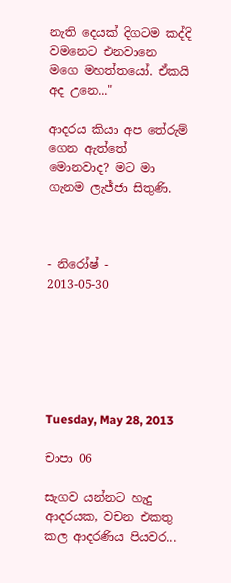නැති දෙයක් දිගටම කද්දි වමනෙට එනවානෙ මගෙ මහත්තයෝ. ඒකයි අද උනෙ..."

ආදරය කියා අප තේරුම් ගෙන ඇත්තේ මොනවාද? මට මා ගැනම ලැජ්ජා සිතුණි.



- නිරෝෂ් -
2013-05-30






Tuesday, May 28, 2013

චාපා 06

සැගව යන්නට හැදු ආදරයක, වචන එකතු කල ආදරණිය පියවර...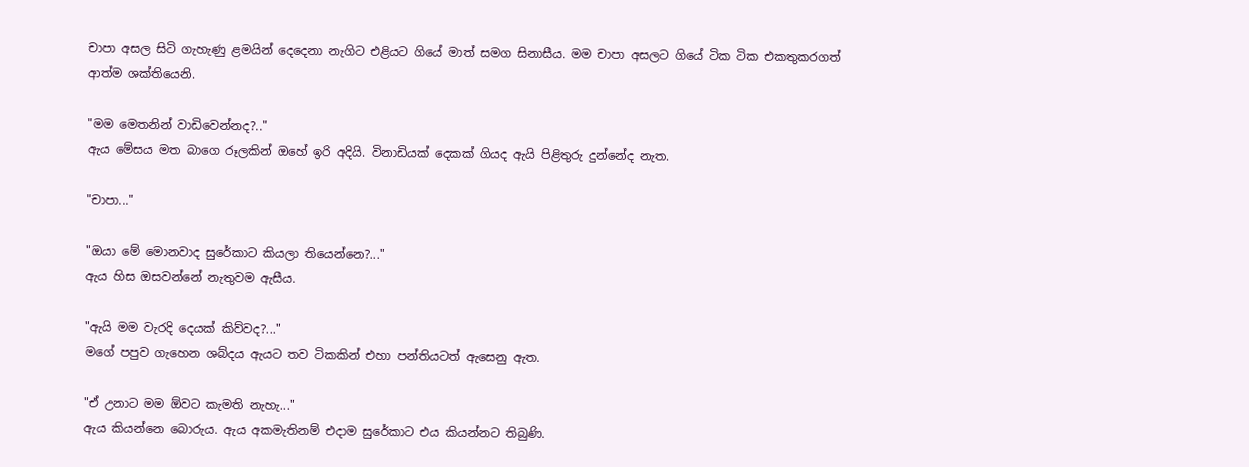චාපා අසල සිටි ගැහැණු ළමයින් දෙදෙනා නැගිට එළියට ගියේ මාත් සමග සිනාසීය. මම චාපා අසලට ගියේ ටික ටික එකතුකරගත් ආත්ම ශක්තියෙනි.

"මම මෙතනින් වාඩිවෙන්නද?.."
ඇය මේසය මත බාගෙ රූලකින් ඔහේ ඉරි අදියි. විනාඩියක් දෙකක් ගියද ඇයි පිළිතුරු දුන්නේද නැත.

"චාපා..."

"ඔයා මේ මොනවාද සුරේකාට කියලා තියෙන්නෙ?..."
ඇය හිස ඔසවන්නේ නැතුවම ඇසීය.

"ඇයි මම වැරදි දෙයක් කිව්වද?..."
මගේ පපුව ගැහෙන ශබ්දය ඇයට තව ටිකකින් එහා පන්තියටත් ඇසෙනු ඇත.

"ඒ උනාට මම ඕවට කැමති නැහැ..."
ඇය කියන්නෙ බොරුය. ඇය අකමැතිනම් එදාම සුරේකාට එය කියන්නට තිබුණි.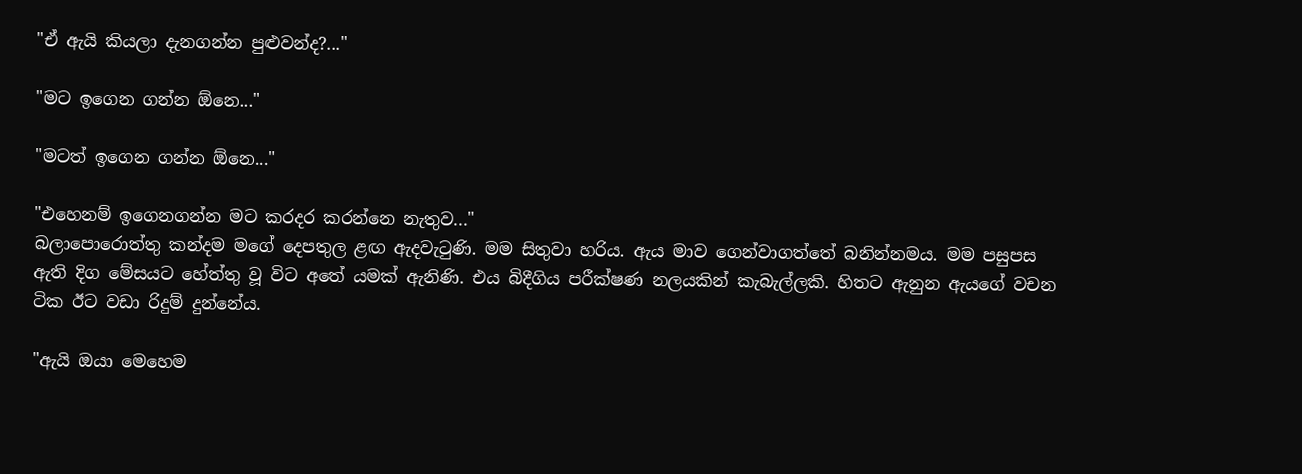"ඒ ඇයි කියලා දැනගන්න පුළුවන්ද?..."

"මට ඉගෙන ගන්න ඕනෙ..."

"මටත් ඉගෙන ගන්න ඕනෙ..."

"එහෙනම් ඉගෙනගන්න මට කරදර කරන්නෙ නැතුව..."
බලාපොරොත්තු කන්දම මගේ දෙපතුල ළඟ ඇදවැටුණි. මම සිතුවා හරිය. ඇය මාව ගෙන්වාගත්තේ බනින්නමය. මම පසුපස ඇති දිග මේසයට හේත්තු වූ විට අතේ යමක් ඇනිණි. එය බිදීගිය පරීක්ෂණ නලයකින් කැබැල්ලකි. හිතට ඇනුන ඇයගේ වචන ටික ඊට වඩා රිදුම් දුන්නේය.

"ඇයි ඔයා මෙහෙම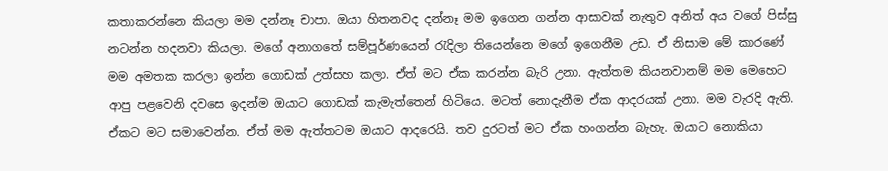කතාකරන්නෙ කියලා මම දන්නෑ චාපා. ඔයා හිතනවද දන්නෑ මම ඉගෙන ගන්න ආසාවක් නැතුව අනිත් අය වගේ පිස්සු නටන්න හදනවා කියලා. මගේ අනාගතේ සම්පූර්ණයෙන් රැදිලා තියෙන්නෙ මගේ ඉගෙනීම උඩ. ඒ නිසාම මේ කාරණේ මම අමතක කරලා ඉන්න ගොඩක් උත්සහ කලා. ඒත් මට ඒක කරන්න බැරි උනා. ඇත්තම කියනවානම් මම මෙහෙට ආපු පළවෙනි දවසෙ ඉදන්ම ඔයාට ගොඩක් කැමැත්තෙන් හිටියෙ. මටත් නොදැනීම ඒක ආදරයක් උනා. මම වැරදි ඇති. ඒකට මට සමාවෙන්න. ඒත් මම ඇත්තටම ඔයාට ආදරෙයි. තව දුරටත් මට ඒක හංගන්න බැහැ. ඔයාට නොකියා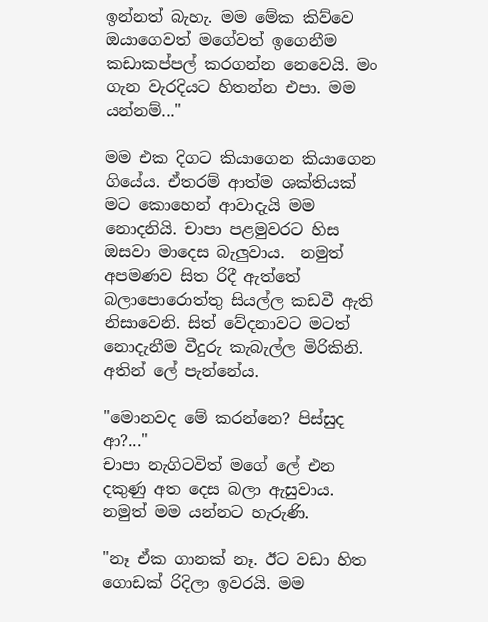ඉන්නත් බැහැ. මම මේක කිව්වෙ ඔයාගෙවත් මගේවත් ඉගෙනීම කඩාකප්පල් කරගන්න නෙවෙයි. මං ගැන වැරදියට හිතන්න එපා. මම යන්නම්..."

මම එක දිගට කියාගෙන කියාගෙන ගියේය. ඒතරම් ආත්ම ශක්තියක් මට කොහෙන් ආවාදැයි මම නොදනියි. චාපා පළමුවරට හිස ඔසවා මාදෙස බැලුවාය.  නමුත් අපමණව සිත රිදී ඇත්තේ බලාපොරොත්තු සියල්ල කඩවී ඇති නිසාවෙනි. සිත් වේදනාවට මටත් නොදැනීම වීදුරු කැබැල්ල මිරිකිනි. අතින් ලේ පැන්නේය.

"මොනවද මේ කරන්නෙ? පිස්සුද ආ?..."
චාපා නැගිටවිත් මගේ ලේ එන දකුණු අත දෙස බලා ඇසුවාය. නමුත් මම යන්නට හැරුණි.

"නෑ ඒක ගානක් නෑ. ඊට වඩා හිත ගොඩක් රිදිලා ඉවරයි. මම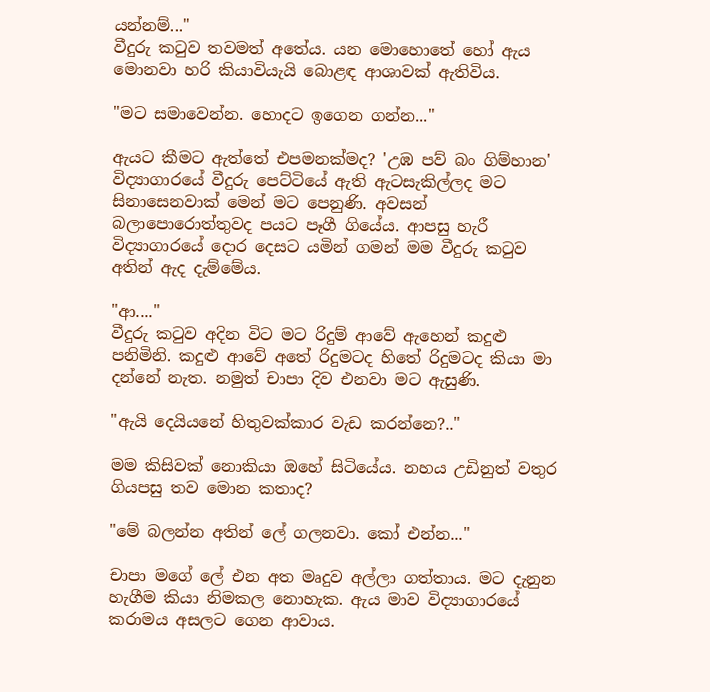යන්නම්..."
වීදුරු කටුව තවමත් අතේය. යන මොහොතේ හෝ ඇය මොනවා හරි කියාවියැයි බොළඳ ආශාවක් ඇතිවිය.

"මට සමාවෙන්න. හොදට ඉගෙන ගන්න..."

ඇයට කීමට ඇත්තේ එපමනක්මද? 'උඹ පව් බං ගිම්හාන' විද්‍යාගාරයේ වීදුරු පෙට්ටියේ ඇති ඇටසැකිල්ලද මට සිනාසෙනවාක් මෙන් මට පෙනුණි. අවසන් බලාපොරොත්තුවද පයට පෑගී ගියේය. ආපසු හැරී විද්‍යාගාරයේ දොර දෙසට යමින් ගමන් මම වීදුරු කටුව අතින් ඇද දැම්මේය.

"ආ...."
වීදුරු කටුව අදින විට මට රිදුම් ආවේ ඇහෙන් කදුළු පනිමිනි. කදුළු ආවේ අතේ රිදුමටද හිතේ රිදුමටද කියා මා දන්නේ නැත. නමුත් චාපා දිව එනවා මට ඇසුණි.

"ඇයි දෙයියනේ හිතුවක්කාර වැඩ කරන්නෙ?.."

මම කිසිවක් නොකියා ඔහේ සිටියේය. නහය උඩිනුත් වතුර ගියපසු තව මොන කතාද?

"මේ බලන්න අතින් ලේ ගලනවා. කෝ එන්න..."

චාපා මගේ ලේ එන අත මෘදුව අල්ලා ගත්තාය. මට දැනුන හැගීම කියා නිමකල නොහැක. ඇය මාව විද්‍යාගාරයේ කරාමය අසලට ගෙන ආවාය.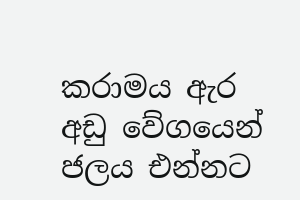කරාමය ඇර අඩු වේගයෙන් ජලය එන්නට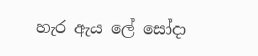හැර ඇය ලේ සෝදා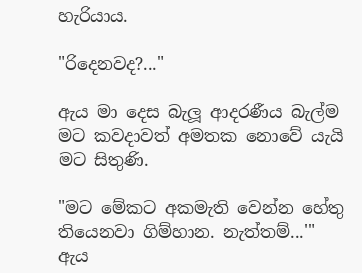හැරියාය.

"රිදෙනවද?..."

ඇය මා දෙස බැලූ ආදරණීය බැල්ම මට කවදාවත් අමතක නොවේ යැයි මට සිතුණි.

"මට මේකට අකමැති වෙන්න හේතු තියෙනවා ගිම්හාන. නැත්තම්...'"
ඇය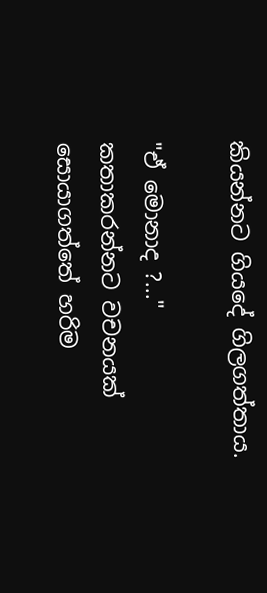කියන්නට ගියදේ ගිලගත්තාය.

"ඒ මොනාද ?..."
කතාකරන්නට වචනයක් සොයාගත්තේ හරිම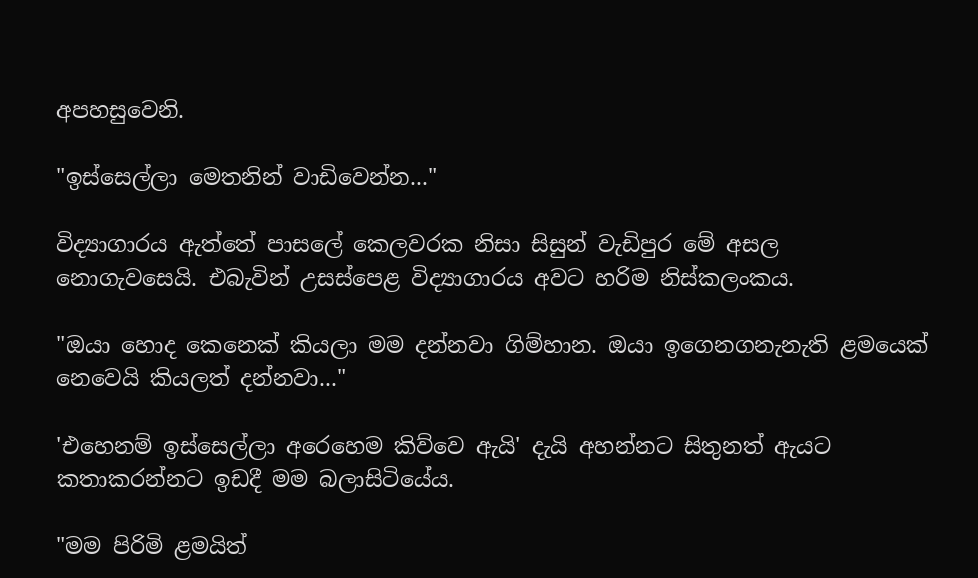අපහසුවෙනි.

"ඉස්සෙල්ලා මෙතනින් වාඩිවෙන්න..."

විද්‍යාගාරය ඇත්තේ පාසලේ කෙලවරක නිසා සිසුන් වැඩිපුර මේ අසල නොගැවසෙයි. එබැවින් උසස්පෙළ විද්‍යාගාරය අවට හරිම නිස්කලංකය.

"ඔයා හොද කෙනෙක් කියලා මම දන්නවා ගිම්හාන. ඔයා ඉගෙනගනැනැති ළමයෙක් නෙවෙයි කියලත් දන්නවා..."

'එහෙනම් ඉස්සෙල්ලා අරෙහෙම කිව්වෙ ඇයි' දැයි අහන්නට සිතුනත් ඇයට කතාකරන්නට ඉඩදී මම බලාසිටියේය.

"මම පිරිමි ළමයිත්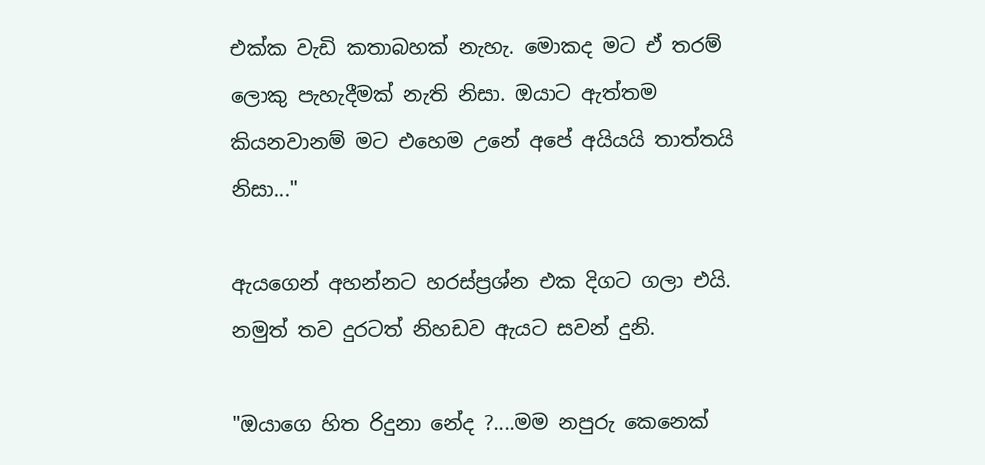එක්ක වැඩි කතාබහක් නැහැ. මොකද මට ඒ තරම් ලොකු පැහැදීමක් නැති නිසා. ඔයාට ඇත්තම කියනවානම් මට එහෙම උනේ අපේ අයියයි තාත්තයි නිසා..."

ඇයගෙන් අහන්නට හරස්ප්‍රශ්න එක දිගට ගලා එයි. නමුත් තව දුරටත් නිහඩව ඇයට සවන් දුනි.

"ඔයාගෙ හිත රිදුනා නේද ?....මම නපුරු කෙනෙක්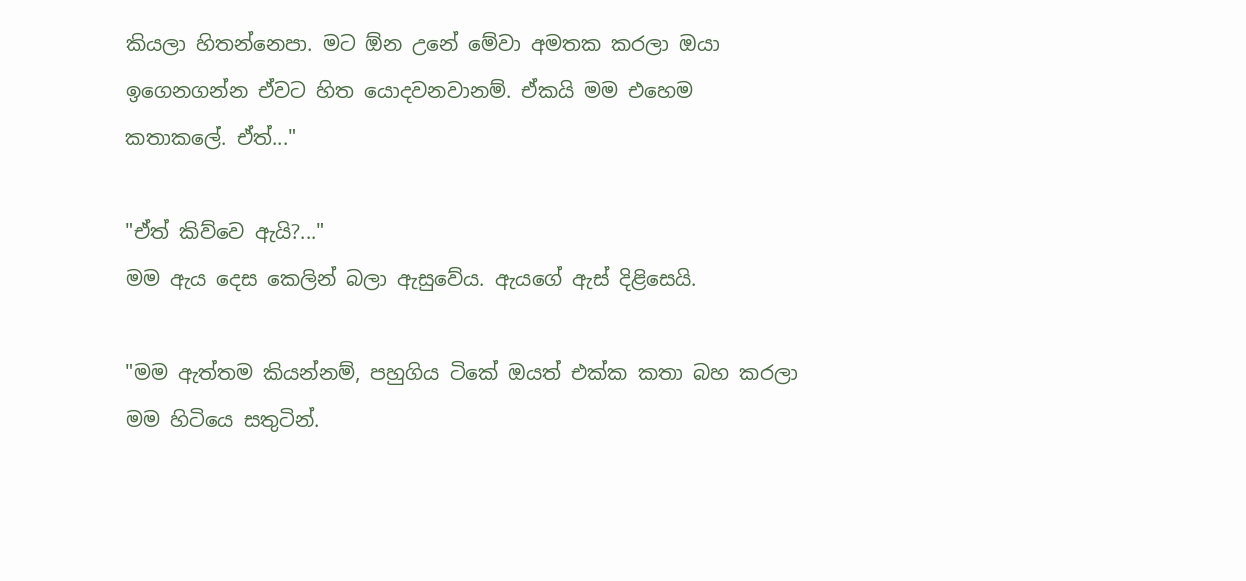කියලා හිතන්නෙපා. මට ඕන උනේ මේවා අමතක කරලා ඔයා ඉගෙනගන්න ඒවට හිත යොදවනවානම්. ඒකයි මම එහෙම කතාකලේ. ඒත්..."

"ඒත් කිව්වෙ ඇයි?..."
මම ඇය දෙස කෙලින් බලා ඇසුවේය. ඇයගේ ඇස් දිළිසෙයි.

"මම ඇත්තම කියන්නම්, පහුගිය ටිකේ ඔයත් එක්ක කතා බහ කරලා මම හිටියෙ සතුටින්.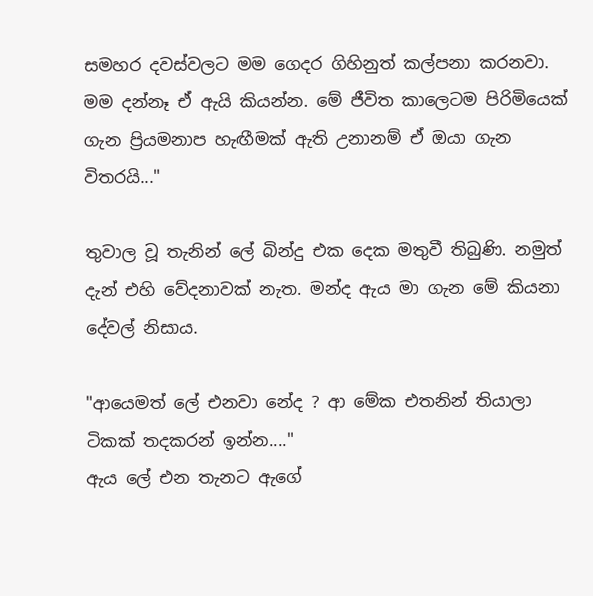සමහර දවස්වලට මම ගෙදර ගිහිනුත් කල්පනා කරනවා. මම දන්නෑ ඒ ඇයි කියන්න. මේ ජීවිත කාලෙටම පිරිමියෙක් ගැන ප්‍රියමනාප හැඟීමක් ඇති උනානම් ඒ ඔයා ගැන විතරයි..."

තුවාල වූ තැනින් ලේ බින්දු එක දෙක මතුවී තිබුණි. නමුත් දැන් එහි වේදනාවක් නැත. මන්ද ඇය මා ගැන මේ කියනා දේවල් නිසාය.

"ආයෙමත් ලේ එනවා නේද ? ආ මේක එතනින් තියාලා ටිකක් තදකරන් ඉන්න...."
ඇය ලේ එන තැනට ඇගේ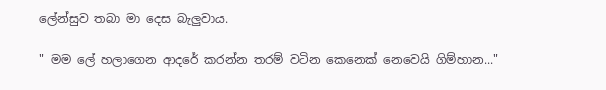ලේන්සුව තබා මා දෙස බැලුවාය.

" මම ලේ හලාගෙන ආදරේ කරන්න තරම් වටින කෙනෙක් නෙවෙයි ගිම්හාන..."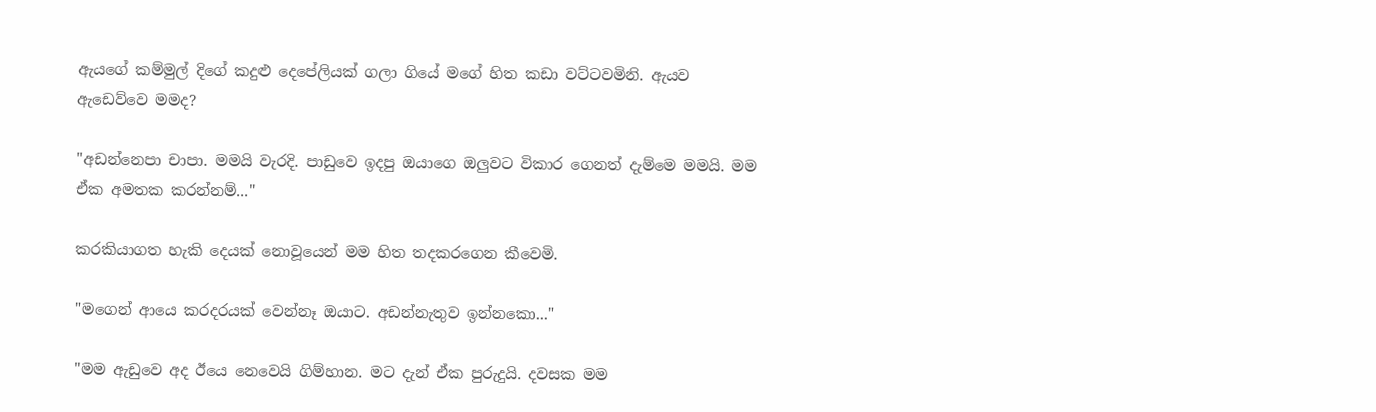ඇයගේ කම්මුල් දිගේ කදුළු දෙපේලියක් ගලා ගියේ මගේ හිත කඩා වට්ටවමිනි. ඇයව ඇඩෙව්වෙ මමද?

"අඩන්නෙපා චාපා. මමයි වැරදි. පාඩුවෙ ඉදපු ඔයාගෙ ඔලුවට විකාර ගෙනත් දැම්මෙ මමයි. මම ඒක අමතක කරන්නම්..."

කරකියාගත හැකි දෙයක් නොවූයෙන් මම හිත තදකරගෙන කීවෙමි.

"මගෙන් ආයෙ කරදරයක් වෙන්නෑ ඔයාට. අඩන්නැතුව ඉන්නකො..."

"මම ඇඩුවෙ අද ඊයෙ නෙවෙයි ගිම්හාන. මට දැන් ඒක පුරුදුයි. දවසක මම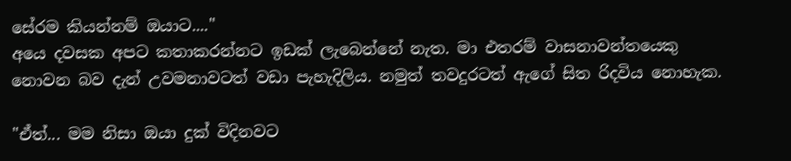සේරම කියන්නම් ඔයාට...."
අයෙ දවසක අපට කතාකරන්නට ඉඩක් ලැබෙන්නේ නැත. මා එතරම් වාසනාවන්තයෙකු නොවන බව දැන් උවමනාවටත් වඩා පැහැදිලිය. නමුත් තවදුරටත් ඇගේ සිත රිදවිය නොහැක.

"ඒත්... මම නිසා ඔයා දුක් විදිනවට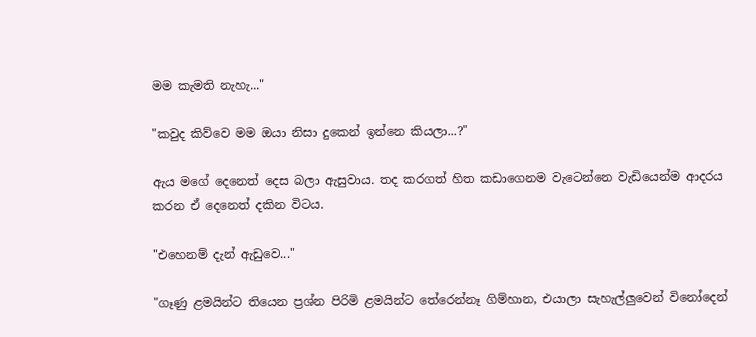මම කැමති නැහැ..."

"කවුද කිව්වෙ මම ඔයා නිසා දුකෙන් ඉන්නෙ කියලා...?"

ඇය මගේ දෙනෙත් දෙස බලා ඇසුවාය. තද කරගත් හිත කඩාගෙනම වැටෙන්නෙ වැඩියෙන්ම ආදරය කරන ඒ දෙනෙත් දකින විටය.

"එහෙනම් දැන් ඇඩුවෙ..."

"ගෑණු ළමයින්ට තියෙන ප්‍රශ්න පිරිමි ළමයින්ට තේරෙන්නෑ ගිම්හාන, එයාලා සැහැල්ලුවෙන් විනෝදෙන්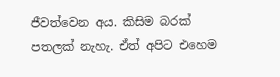ජීවත්වෙන අය. කිසිම බරක් පතලක් නැහැ. ඒත් අපිට එහෙම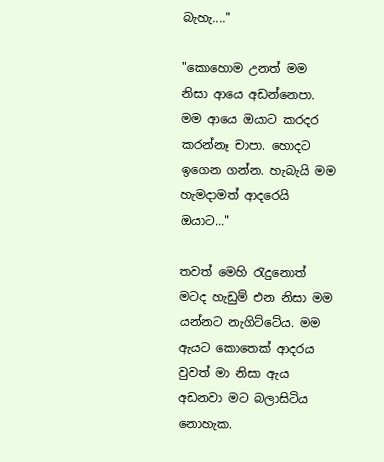බැහැ...."

"කොහොම උනත් මම නිසා ආයෙ අඩන්නෙපා. මම ආයෙ ඔයාට කරදර කරන්නෑ චාපා. හොදට ඉගෙන ගන්න. හැබැයි මම හැමදාමත් ආදරෙයි ඔයාට..."

තවත් මෙහි රැදුනොත් මටද හැඩුම් එන නිසා මම යන්නට නැගිට්ටේය. මම ඇයට කොතෙක් ආදරය වුවත් මා නිසා ඇය අඩනවා මට බලාසිටිය නොහැක.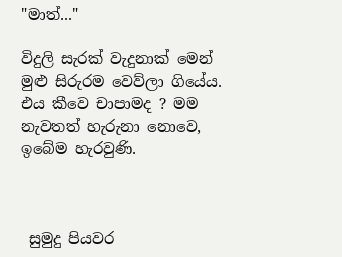"මාත්..."

විදුලි සැරක් වැදුනාක් මෙන් මුළු සිරුරම වෙව්ලා ගියේය. එය කීවෙ චාපාමද ? මම නැවතත් හැරුනා නොවෙ, ඉබේම හැරවුණි.



 සුමුදු පියවර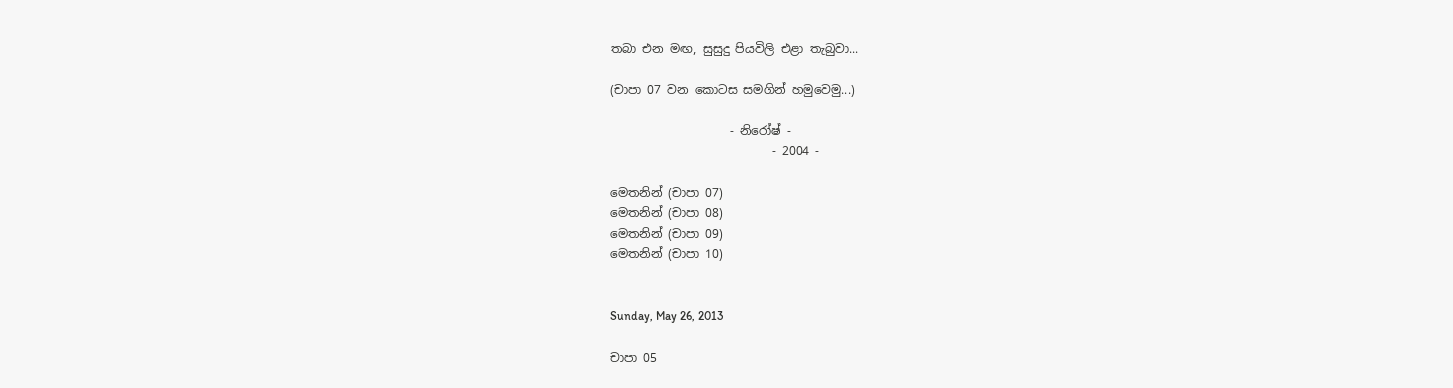තබා එන මඟ, සුසුදු පියවිලි එළා තැබුවා...

(චාපා 07 වන කොටස සමගින් හමුවෙමු...)

                    - නිරෝෂ් -
                           - 2004 -

මෙතනින් (චාපා 07)
මෙතනින් (චාපා 08)
මෙතනින් (චාපා 09)
මෙතනින් (චාපා 10)


Sunday, May 26, 2013

චාපා 05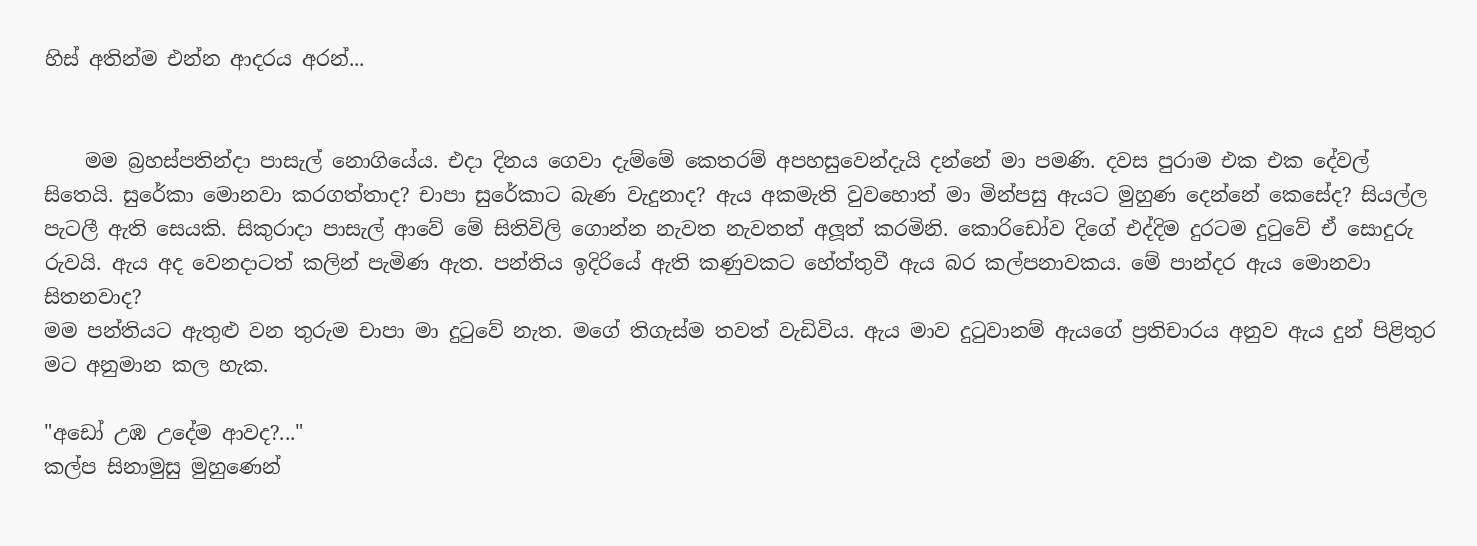හිස් අතින්ම එන්න ආදරය අරන්...


    මම බ්‍රහස්පතින්දා පාසැල් නොගියේය. එදා දිනය ගෙවා දැම්මේ කෙතරම් අපහසුවෙන්දැයි දන්නේ මා පමණි. දවස පුරාම එක එක දේවල් සිතෙයි. සුරේකා මොනවා කරගත්තාද? චාපා සුරේකාට බැණ වැදුනාද? ඇය අකමැති වුවහොත් මා මින්පසු ඇයට මුහුණ දෙන්නේ කෙසේද? සියල්ල පැටලී ඇති සෙයකි. සිකුරාදා පාසැල් ආවේ මේ සිතිවිලි ගොන්න නැවත නැවතත් අලූත් කරමිනි. කොරිඩෝව දිගේ එද්දිම දුරටම දුටුවේ ඒ සොදුරු රුවයි. ඇය අද වෙනදාටත් කලින් පැමිණ ඇත. පන්තිය ඉදිරියේ ඇති කණුවකට හේත්තුවී ඇය බර කල්පනාවකය. මේ පාන්දර ඇය මොනවා සිතනවාද?
මම පන්තියට ඇතුළු වන තුරුම චාපා මා දුටුවේ නැත. මගේ තිගැස්ම තවත් වැඩිවිය. ඇය මාව දුටුවානම් ඇයගේ ප්‍රතිචාරය අනුව ඇය දුන් පිළිතුර මට අනුමාන කල හැක.

"අඩෝ උඹ උදේම ආවද?..."
කල්ප සිනාමුසු මුහුණෙන්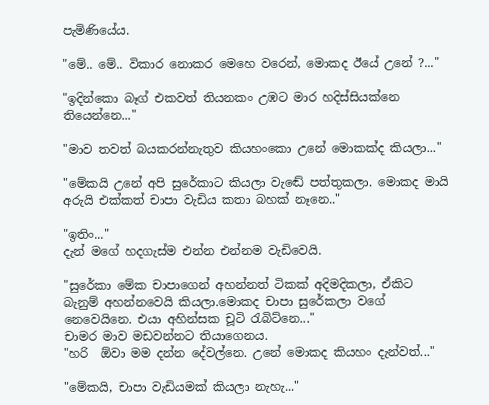පැමිණියේය.

"මේ.. මේ.. විකාර නොකර මෙහෙ වරෙන්, මොකද ඊයේ උනේ ?..."

"ඉදින්කො බෑග් එකවත් තියනකං උඹට මාර හදිස්සියක්නෙ තියෙන්නෙ..."

"මාව තවත් බයකරන්නැතුව කියහංකො උනේ මොකක්ද කියලා..."

"මේකයි උනේ අපි සුරේකාට කියලා වැඬේ පත්තුකලා. මොකද මායි අරුයි එක්කත් චාපා වැඩිය කතා බහක් නෑනෙ.."

"ඉතිං..."
දැන් මගේ හදගැස්ම එන්න එන්නම වැඩිවෙයි.

"සුරේකා මේක චාපාගෙන් අහන්නත් ටිකක් අදිමදිකලා, ඒකිට බැනුම් අහන්නවෙයි කියලා.මොකද චාපා සුරේකලා වගේ නෙවෙයිනෙ. එයා අහින්සක චූටි රැබිට්නෙ..."
චාමර මාව මඩවන්නට තියාගෙනය.
"හරි  ඕවා මම දන්න දේවල්නෙ. උනේ මොකද කියහං දැන්වත්..."

"මේකයි, චාපා වැඩියමක් කියලා නැහැ..."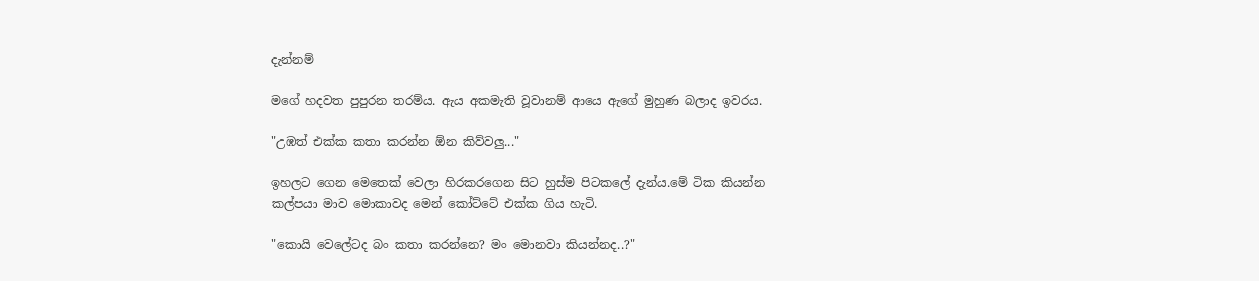දැන්නම්

මගේ හදවත පුපුරන තරම්ය. ඇය අකමැති වූවානම් ආයෙ ඇගේ මුහුණ බලාද ඉවරය.

"උඹත් එක්ක කතා කරන්න ඕන කිව්වලු..."

ඉහලට ගෙන මෙතෙක් වෙලා හිරකරගෙන සිට හුස්ම පිටකලේ දැන්ය.මේ ටික කියන්න කල්පයා මාව මොකාවද මෙන් කෝට්ටේ එක්ක ගිය හැටි.

"කොයි වෙලේටද බං කතා කරන්නෙ? මං මොනවා කියන්නද..?"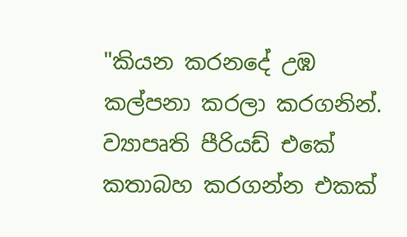"කියන කරනදේ උඹ කල්පනා කරලා කරගනින්. ව්‍යාපෘති පීරියඩ් එකේ කතාබහ කරගන්න එකක්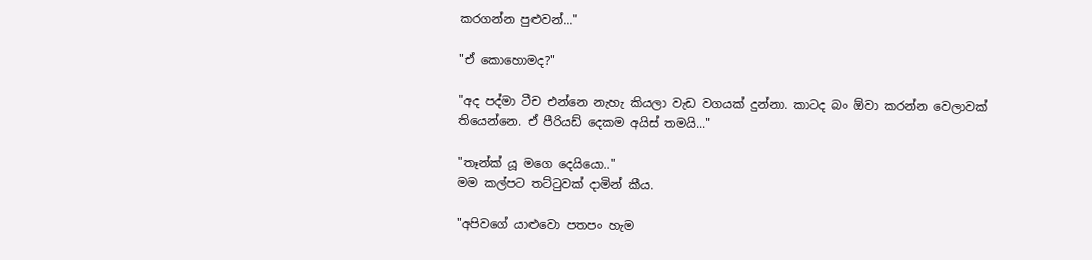කරගන්න පුළුවන්..."

"ඒ කොහොමද?"

"අද පද්මා ටීච එන්නෙ නැහැ කියලා වැඩ වගයක් දුන්නා. කාටද බං ඕවා කරන්න වෙලාවක් තියෙන්නෙ. ඒ පීරියඩ් දෙකම අයිස් තමයි..."

"තෑන්ක් යූ මගෙ දෙයියො.."
මම කල්පට තට්ටුවක් දාමින් කීය.

"අපිවගේ යාළුවො පතපං හැම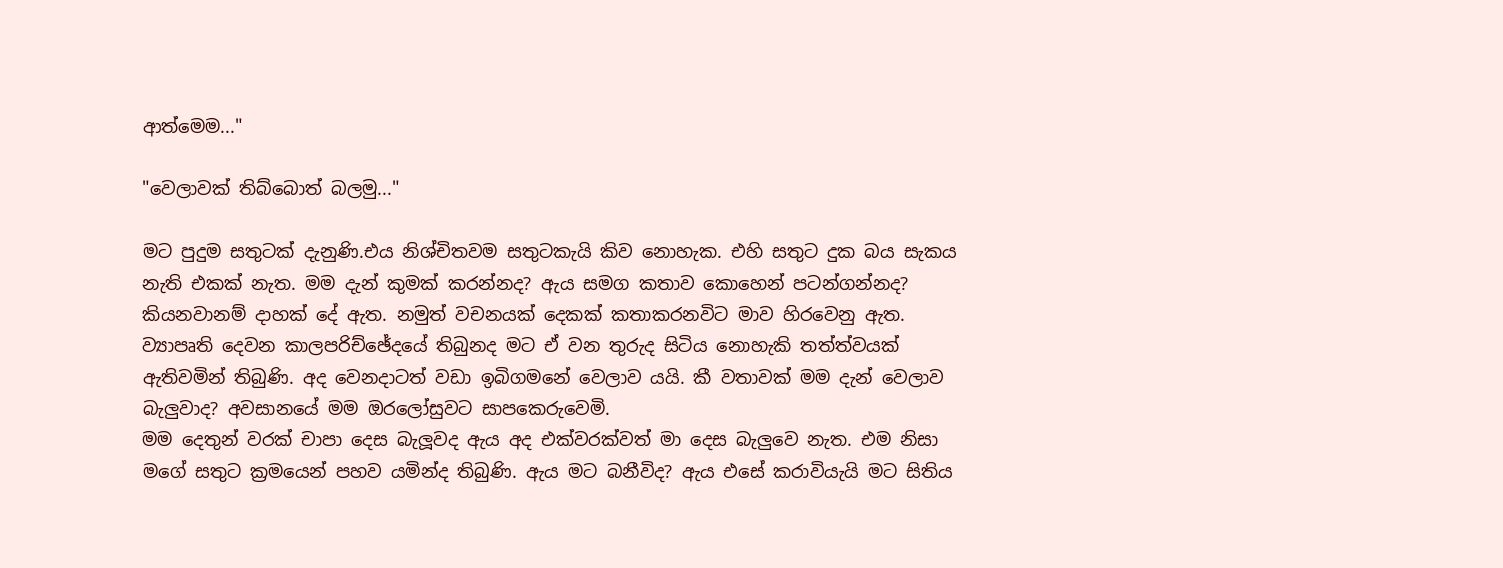ආත්මෙම..."

"වෙලාවක් තිබ්බොත් බලමු..."

මට පුදුම සතුටක් දැනුණි.එය නිශ්චිතවම සතුටකැයි කිව නොහැක. එහි සතුට දුක බය සැකය නැති එකක් නැත. මම දැන් කුමක් කරන්නද? ඇය සමග කතාව කොහෙන් පටන්ගන්නද? කියනවානම් දාහක් දේ ඇත. නමුත් වචනයක් දෙකක් කතාකරනවිට මාව හිරවෙනු ඇත.
ව්‍යාපෘති දෙවන කාලපරිච්ඡේදයේ තිබුනද මට ඒ වන තුරුද සිටිය නොහැකි තත්ත්වයක් ඇතිවමින් තිබුණි. අද වෙනදාටත් වඩා ඉබිගමනේ වෙලාව යයි. කී වතාවක් මම දැන් වෙලාව බැලුවාද? අවසානයේ මම ඔරලෝසුවට සාපකෙරුවෙමි.
මම දෙතුන් වරක් චාපා දෙස බැලූවද ඇය අද එක්වරක්වත් මා දෙස බැලුවෙ නැත. එම නිසා මගේ සතුට ක්‍රමයෙන් පහව යමින්ද තිබුණි. ඇය මට බනීවිද? ඇය එසේ කරාවියැයි මට සිතිය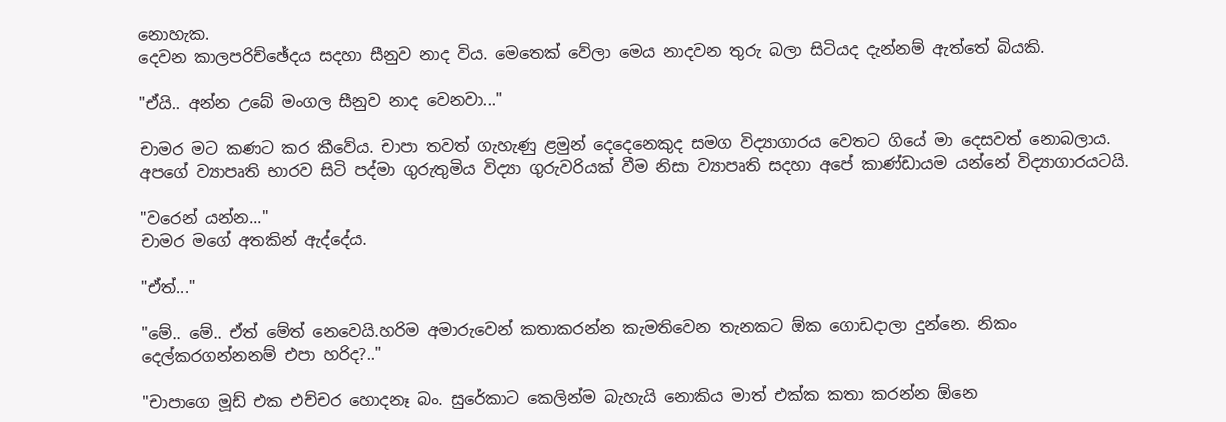නොහැක.
දෙවන කාලපරිච්ඡේදය සදහා සීනුව නාද විය. මෙතෙක් වේලා මෙය නාදවන තුරු බලා සිටියද දැන්නම් ඇත්තේ බියකි.

"ඒයි.. අන්න උබේ මංගල සීනුව නාද වෙනවා..."

චාමර මට කණට කර කීවේය. චාපා තවත් ගැහැණු ළමුන් දෙදෙනෙකුද සමග විද්‍යාගාරය වෙතට ගියේ මා දෙසවත් නොබලාය. අපගේ ව්‍යාපෘති භාරව සිටි පද්මා ගුරුතුමිය විද්‍යා ගුරුවරියක් වීම නිසා ව්‍යාපෘති සදහා අපේ කාණ්ඩායම යන්නේ විද්‍යාගාරයටයි.

"වරෙන් යන්න..."
චාමර මගේ අතකින් ඇද්දේය.

"ඒත්..."

"මේ.. මේ.. ඒත් මේත් නෙවෙයි.හරිම අමාරුවෙන් කතාකරන්න කැමතිවෙන තැනකට ඕක ගොඩදාලා දුන්නෙ. නිකං දෙල්කරගන්නනම් එපා හරිද?.."

"චාපාගෙ මූඩ් එක එච්චර හොදනෑ බං. සුරේකාට කෙලින්ම බැහැයි නොකිය මාත් එක්ක කතා කරන්න ඕනෙ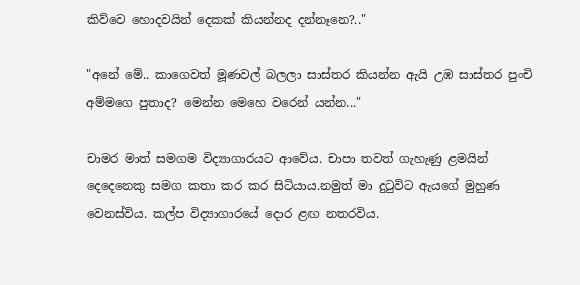කිව්වෙ හොදවයින් දෙකක් කියන්නද දන්නෑනෙ?.."

"අනේ මේ.. කාගෙවත් මූණවල් බලලා සාස්තර කියන්න ඇයි උඹ සාස්තර පුංචි අම්මගෙ පුතාද? මෙන්න මෙහෙ වරෙන් යන්න..."

චාමර මාත් සමගම විද්‍යාගාරයට ආවේය. චාපා තවත් ගැහැණු ළමයින් දෙදෙනෙකු සමග කතා කර කර සිටියාය.නමුත් මා දුටුවිට ඇයගේ මුහුණ වෙනස්විය. කල්ප විද්‍යාගාරයේ දොර ළඟ නතරවිය.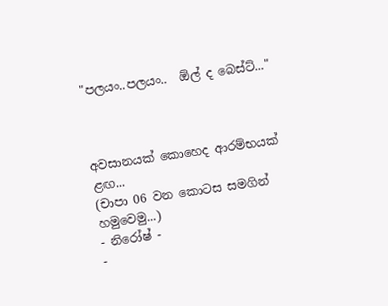"පලයං..පලයං..  ඕල් ද බෙස්ට්..."



අවසානයක් කොහෙද ආරම්භයක් ළඟ...
(චාපා 06 වන කොටස සමගින් හමුවෙමු...)
- නිරෝෂ් -
-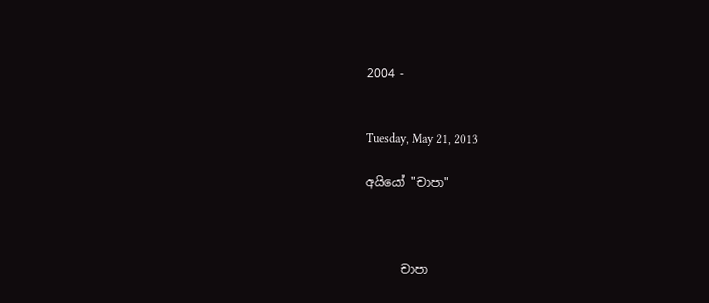2004 -


Tuesday, May 21, 2013

අයියෝ "චාපා"



      චාපා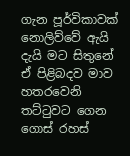ගැන පූර්විකාවක් නොලිව්වේ ඇයි දැයි මට සිතුනේ ඒ පිළිබදව මාව හතරවෙනි තට්ටුවට ගෙන ගොස් රහස්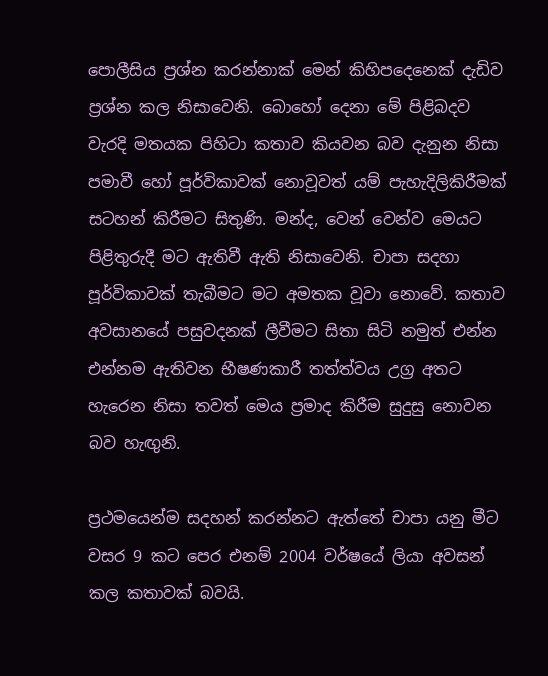පොලීසිය ප්‍රශ්න කරන්නාක් මෙන් කිහිපදෙනෙක් දැඩිව ප්‍රශ්න කල නිසාවෙනි. බොහෝ දෙනා මේ පිළිබදව වැරදි මතයක පිහිටා කතාව කියවන බව දැනුන නිසා පමාවී හෝ පූර්විකාවක් නොවූවත් යම් පැහැදිලිකිරීමක් සටහන් කිරීමට සිතුණි. මන්ද, වෙන් වෙන්ව මෙයට පිළිතුරුදී මට ඇතිවී ඇති නිසාවෙනි. චාපා සදහා පූර්විකාවක් තැබීමට මට අමතක වූවා නොවේ. කතාව අවසානයේ පසුවදනක් ලීවීමට සිතා සිටි නමුත් එන්න එන්නම ඇතිවන භීෂණකාරී තත්ත්වය උග්‍ර අතට හැරෙන නිසා තවත් මෙය ප්‍රමාද කිරීම සුදුසු නොවන බව හැඟුනි.

ප්‍රථමයෙන්ම සදහන් කරන්නට ඇත්තේ චාපා යනු මීට වසර 9 කට පෙර එනම් 2004 වර්ෂයේ ලියා අවසන් කල කතාවක් බවයි.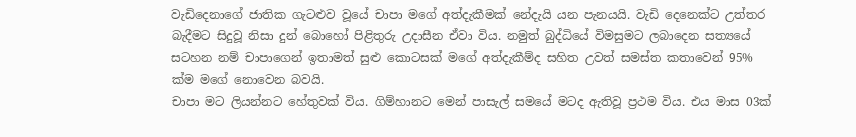වැඩිදෙනාගේ ජාතික ගැටළුව වූයේ චාපා මගේ අත්දැකීමක් නේදැයි යන පැනයයි. වැඩි දෙනෙක්ට උත්තර බැදීමට සිදුවූ නිසා දුන් බොහෝ පිළිතුරු උදාසීන ඒවා විය. නමුත් බුද්ධියේ විමසුමට ලබාදෙන සත්‍යයේ සටහන නම් චාපාගෙන් ඉතාමත් සුළු කොටසක් මගේ අත්දැකීම්ද සහිත උවත් සමස්ත කතාවෙන් 95% ක්ම මගේ නොවෙන බවයි.
චාපා මට ලියන්නට හේතුවක් විය. ගිම්හානට මෙන් පාසැල් සමයේ මටද ඇතිවූ ප්‍රථම විය. එය මාස 03ක්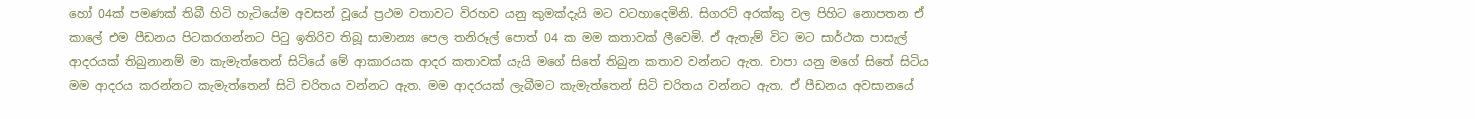හෝ 04ක් පමණක් තිබී හිටි හැටියේම අවසන් වූයේ ප්‍රථම වතාවට විරහව යනු කුමක්දැයි මට වටහාදෙමිනි. සිගරට් අරක්කු වල පිහිට නොපතන ඒ කාලේ එම පීඩනය පිටකරගන්නට පිටු ඉතිරිව තිබූ සාමාන්‍ය පෙල තනිරූල් පොත් 04 ක මම කතාවක් ලීවෙමි. ඒ ඇතැම් විට මට සාර්ථක පාසැල් ආදරයක් තිබුනානම් මා කැමැත්තෙන් සිටියේ මේ ආකාරයක ආදර කතාවක් යැයි මගේ සිතේ තිබුන කතාව වන්නට ඇත. චාපා යනු මගේ සිතේ සිටිය මම ආදරය කරන්නට කැමැත්තෙන් සිටි චරිතය වන්නට ඇත. මම ආදරයක් ලැබීමට කැමැත්තෙන් සිටි චරිතය වන්නට ඇත. ඒ පීඩනය අවසානයේ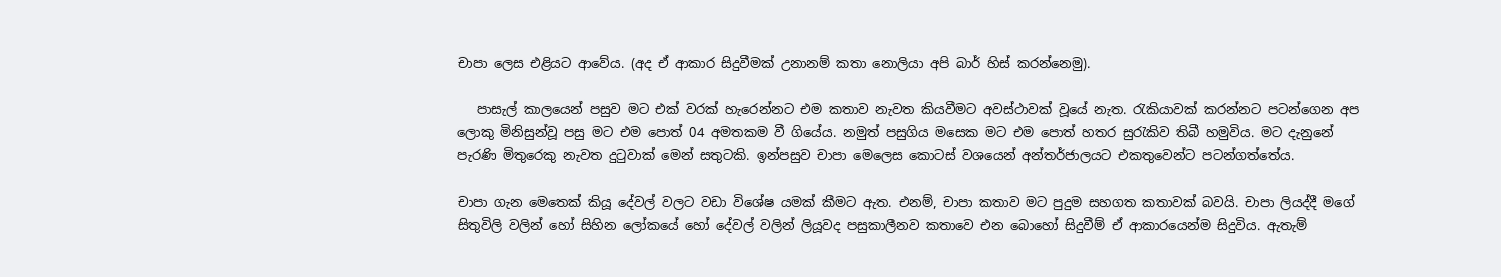චාපා ලෙස එළියට ආවේය. (අද ඒ ආකාර සිදුවීමක් උනානම් කතා නොලියා අපි බාර් හිස් කරන්නෙමු).

   පාසැල් කාලයෙන් පසුව මට එක් වරක් හැරෙන්නට එම කතාව නැවත කියවීමට අවස්ථාවක් වූයේ නැත. රැකියාවක් කරන්නට පටන්ගෙන අප ලොකු මිනිසුන්වූ පසු මට එම පොත් 04 අමතකම වී ගියේය. නමුත් පසුගිය මසෙක මට එම පොත් හතර සුරැකිව තිබී හමුවිය. මට දැනුනේ පැරණි මිතුරෙකු නැවත දුටුවාක් මෙන් සතුටකි. ඉන්පසුව චාපා මෙලෙස කොටස් වශයෙන් අන්තර්ජාලයට එකතුවෙන්ට පටන්ගත්තේය.

චාපා ගැන මෙතෙක් කියූ දේවල් වලට වඩා විශේෂ යමක් කීමට ඇත. එනම්, චාපා කතාව මට පුදුම සහගත කතාවක් බවයි. චාපා ලියද්දී මගේ සිතුවිලි වලින් හෝ සිහින ලෝකයේ හෝ දේවල් වලින් ලියූවද පසුකාලීනව කතාවෙ එන බොහෝ සිදුවීම් ඒ ආකාරයෙන්ම සිදුවිය. ඇතැම්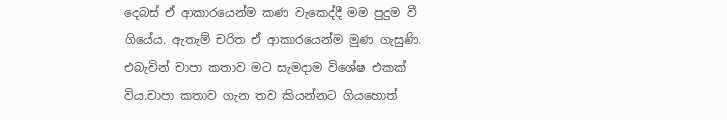දෙබස් ඒ ආකාරයෙන්ම කණ වැකෙද්දී මම පුදුම වී ගියේය. ඇතැම් චරිත ඒ ආකාරයෙන්ම මුණ ගැසුණි. එබැවින් චාපා කතාව මට සැමදාම විශේෂ එකක් විය.චාපා කතාව ගැන තව කියන්නට ගියහොත්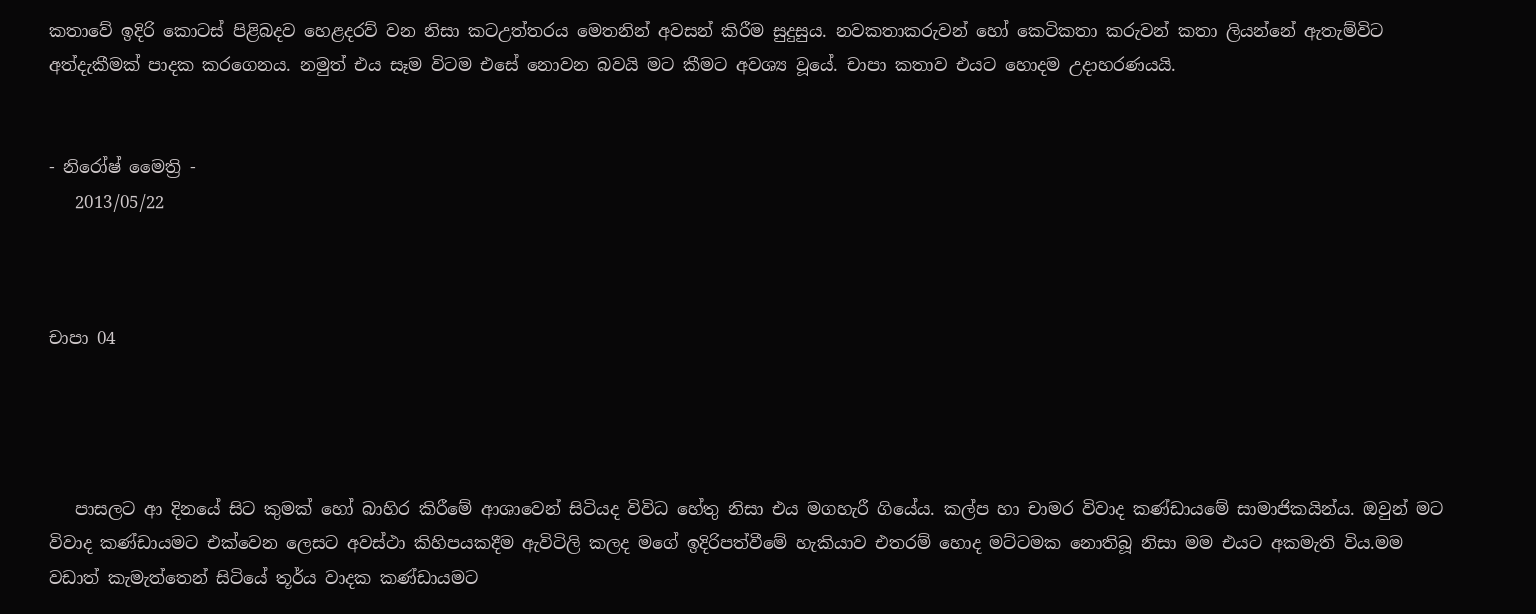කතාවේ ඉදිරි කොටස් පිළිබදව හෙළදරව් වන නිසා කටඋත්තරය මෙතනින් අවසන් කිරීම සුදුසුය. නවකතාකරුවන් හෝ කෙටිකතා කරුවන් කතා ලියන්නේ ඇතැම්විට අත්දැකීමක් පාදක කරගෙනය. නමුත් එය සෑම විටම එසේ නොවන බවයි මට කීමට අවශ්‍ය වූයේ. චාපා කතාව එයට හොදම උදාහරණයයි.


- නිරෝෂ් මෛත්‍රි -
   2013/05/22



චාපා 04




   පාසලට ආ දිනයේ සිට කුමක් හෝ බාහිර කිරීමේ ආශාවෙන් සිටියද විවිධ හේතු නිසා එය මගහැරී ගියේය. කල්ප හා චාමර විවාද කණ්ඩායමේ සාමාජිකයින්ය. ඔවුන් මට විවාද කණ්ඩායමට එක්වෙන ලෙසට අවස්ථා කිහිපයකදීම ඇවිටිලි කලද මගේ ඉදිරිපත්වීමේ හැකියාව එතරම් හොද මට්ටමක නොතිබූ නිසා මම එයට අකමැති විය.මම වඩාත් කැමැත්තෙන් සිටියේ තූර්ය වාදක කණ්ඩායමට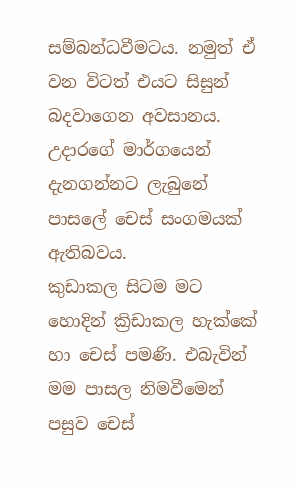සම්බන්ධවීමටය. නමුත් ඒ වන විටත් එයට සිසුන් බදවාගෙන අවසානය. උදාරගේ මාර්ගයෙන් දැනගන්නට ලැබුනේ පාසලේ චෙස් සංගමයක් ඇතිබවය.
කුඩාකල සිටම මට හොදින් ක්‍රිඩාකල හැක්කේ හා චෙස් පමණි. එබැවින් මම පාසල නිමවීමෙන් පසුව චෙස්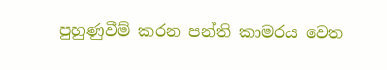පුහුණුවීම් කරන පන්ති කාමරය වෙත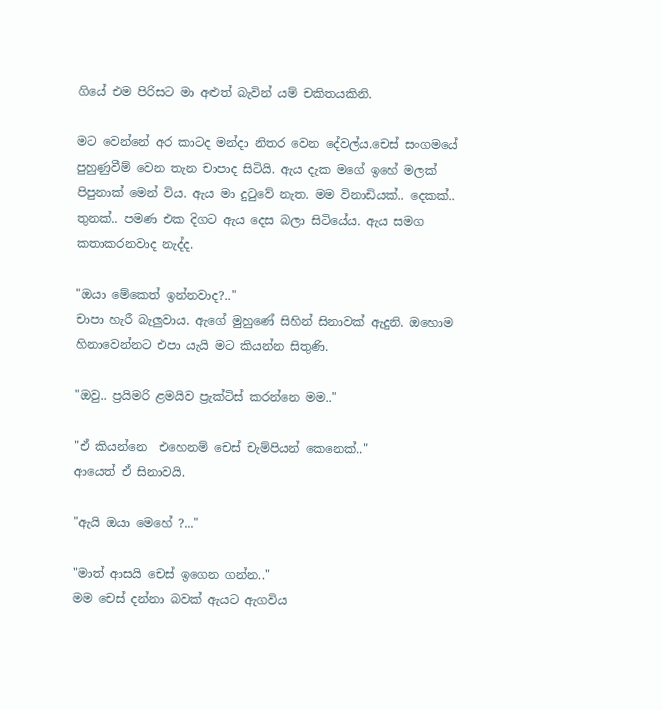ගියේ එම පිරිසට මා අළුත් බැවින් යම් චකිතයකිනි.

මට වෙන්නේ අර කාටද මන්දා නිතර වෙන දේවල්ය.චෙස් සංගමයේ පුහුණුවීම් වෙන තැන චාපාද සිටියි. ඇය දැක මගේ ඉහේ මලක් පිපුනාක් මෙන් විය. ඇය මා දුටුවේ නැත. මම විනාඩියක්.. දෙකක්.. තුනක්.. පමණ එක දිගට ඇය දෙස බලා සිටියේය. ඇය සමග කතාකරනවාද නැද්ද.

"ඔයා මේකෙත් ඉන්නවාද?.."
චාපා හැරී බැලුවාය. ඇගේ මුහුණේ සිහින් සිනාවක් ඇදුනි. ඔහොම හිනාවෙන්නට එපා යැයි මට කියන්න සිතුණි.

"ඔවු.. ප්‍රයිමරි ළමයිව ප්‍රැක්ටිස් කරන්නෙ මම.."

"ඒ කියන්නෙ  එහෙනම් චෙස් චැම්පියන් කෙනෙක්.."
ආයෙත් ඒ සිනාවයි.

"ඇයි ඔයා මෙහේ ?..."

"මාත් ආසයි චෙස් ඉගෙන ගන්න.."
මම චෙස් දන්නා බවක් ඇයට ඇගවිය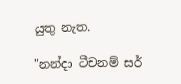යුතු නැත.

"නන්දා ටීචනම් සර්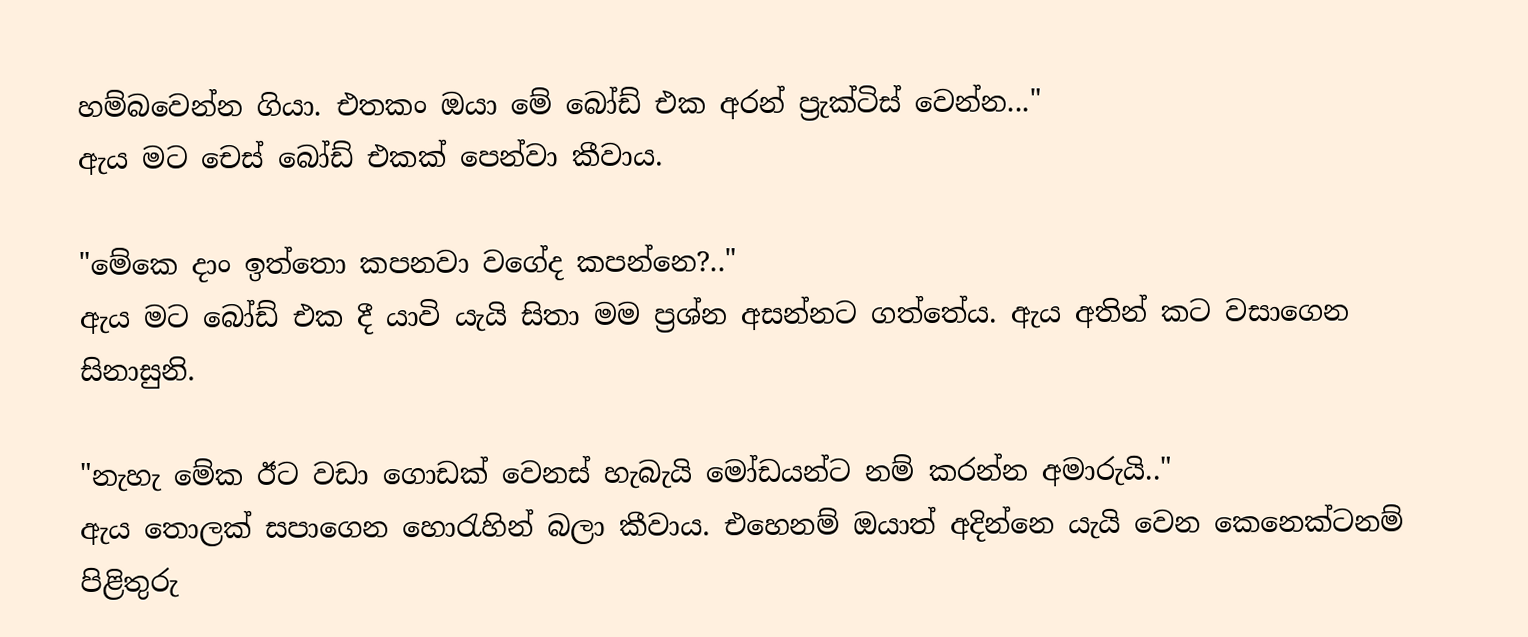හම්බවෙන්න ගියා. එතකං ඔයා මේ බෝඩ් එක අරන් ප්‍රැක්ටිස් වෙන්න..."
ඇය මට චෙස් බෝඩ් එකක් පෙන්වා කීවාය.

"මේකෙ දාං ඉත්තො කපනවා වගේද කපන්නෙ?.."
ඇය මට බෝඩ් එක දී යාවි යැයි සිතා මම ප්‍රශ්න අසන්නට ගත්තේය. ඇය අතින් කට වසාගෙන සිනාසුනි.

"නැහැ මේක ඊට වඩා ගොඩක් වෙනස් හැබැයි මෝඩයන්ට නම් කරන්න අමාරුයි.."
ඇය තොලක් සපාගෙන හොරැහින් බලා කීවාය. එහෙනම් ඔයාත් අදින්නෙ යැයි වෙන කෙනෙක්ටනම් පිළිතුරු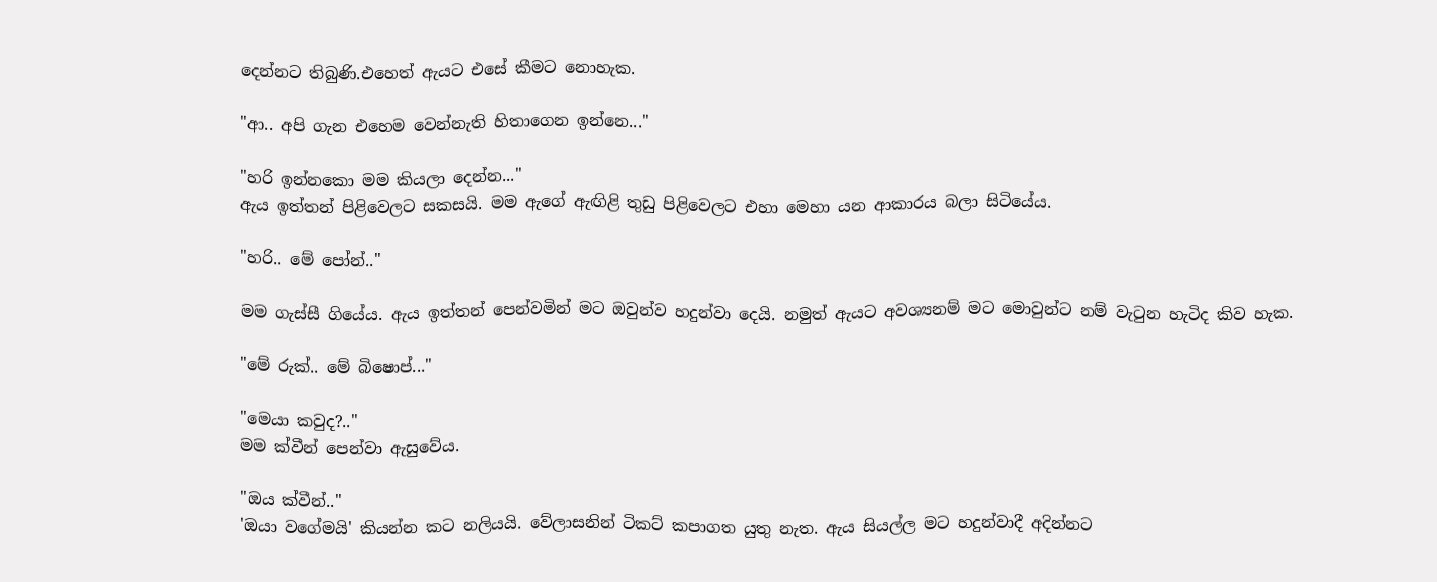දෙන්නට තිබුණි.එහෙත් ඇයට එසේ කීමට නොහැක.

"ආ.. අපි ගැන එහෙම වෙන්නැති හිතාගෙන ඉන්නෙ..."

"හරි ඉන්නකො මම කියලා දෙන්න..."
ඇය ඉත්තන් පිළිවෙලට සකසයි. මම ඇගේ ඇඟිළි තුඩු පිළිවෙලට එහා මෙහා යන ආකාරය බලා සිටියේය.

"හරි.. මේ පෝන්.."

මම ගැස්සී ගියේය. ඇය ඉත්තන් පෙන්වමින් මට ඔවුන්ව හදුන්වා දෙයි. නමුත් ඇයට අවශ්‍යනම් මට මොවුන්ට නම් වැටුන හැටිද කිව හැක.

"මේ රුක්.. මේ බිෂොප්..."

"මෙයා කවුද?.."
මම ක්වීන් පෙන්වා ඇසුවේය.

"ඔය ක්වීන්.."
'ඔයා වගේමයි' කියන්න කට නලියයි. වේලාසනින් ටිකට් කපාගත යුතු නැත. ඇය සියල්ල මට හදුන්වාදී අදින්නට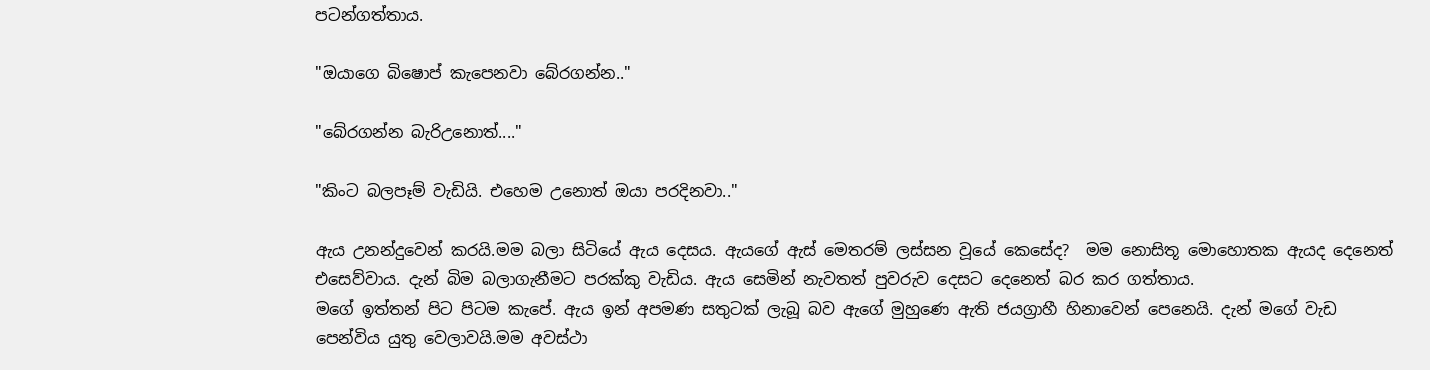පටන්ගත්තාය.

"ඔයාගෙ බිෂොප් කැපෙනවා බේරගන්න.."

"බේරගන්න බැරිඋනොත්...."

"කිංට බලපෑම් වැඩියි. එහෙම උනොත් ඔයා පරදිනවා.."

ඇය උනන්දුවෙන් කරයි.මම බලා සිටියේ ඇය දෙසය. ඇයගේ ඇස් මෙතරම් ලස්සන වූයේ කෙසේද?  මම නොසිතූ මොහොතක ඇයද දෙනෙත් එසෙව්වාය. දැන් බිම බලාගැනීමට පරක්කු වැඩිය. ඇය සෙමින් නැවතත් පුවරුව දෙසට දෙනෙත් බර කර ගත්තාය.
මගේ ඉත්තන් පිට පිටම කැපේ. ඇය ඉන් අපමණ සතුටක් ලැබූ බව ඇගේ මුහුණෙ ඇති ජයග්‍රාහී හිනාවෙන් පෙනෙයි. දැන් මගේ වැඩ පෙන්විය යුතු වෙලාවයි.මම අවස්ථා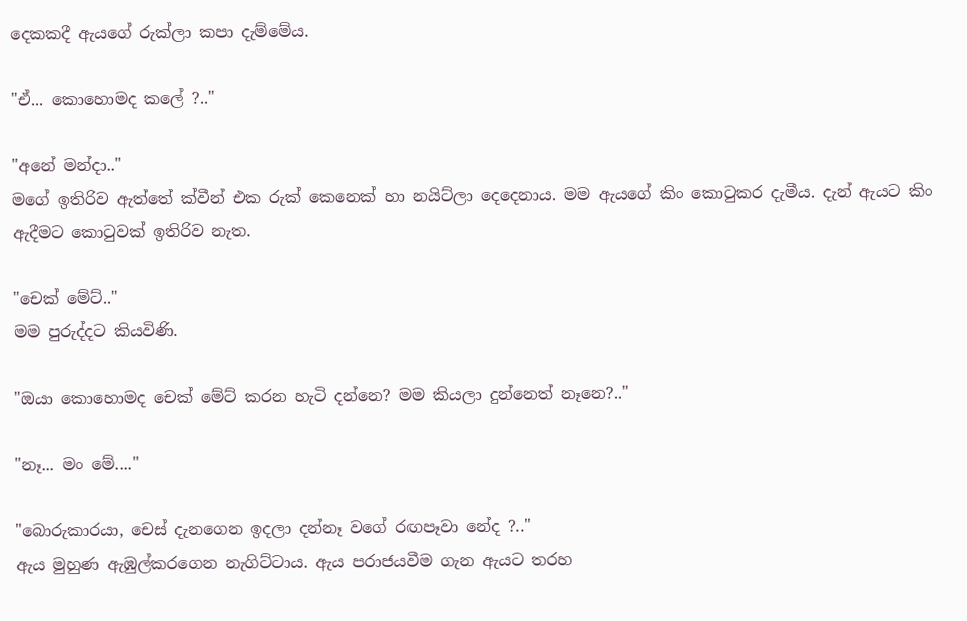දෙකකදී ඇයගේ රුක්ලා කපා දැම්මේය.

"ඒ... කොහොමද කලේ ?.."

"අනේ මන්දා.."
මගේ ඉතිරිව ඇත්තේ ක්වීන් එක රුක් කෙනෙක් හා නයිට්ලා දෙදෙනාය. මම ඇයගේ කිං කොටුකර දැමීය. දැන් ඇයට කිං ඇදීමට කොටුවක් ඉතිරිව නැත.

"චෙක් මේට්.."
මම පුරුද්දට කියවිණි.

"ඔයා කොහොමද චෙක් මේට් කරන හැටි දන්නෙ? මම කියලා දුන්නෙත් නෑනෙ?.."

"නෑ... මං මේ...."

"බොරුකාරයා, චෙස් දැනගෙන ඉදලා දන්නෑ වගේ රඟපෑවා නේද ?.."
ඇය මුහුණ ඇඹුල්කරගෙන නැගිට්ටාය. ඇය පරාජයවීම ගැන ඇයට තරහ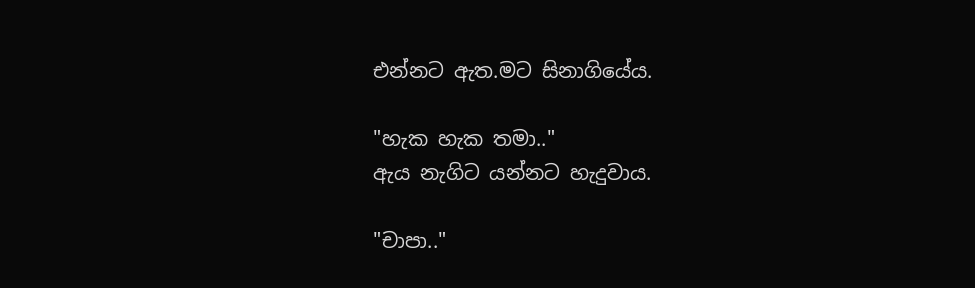එන්නට ඇත.මට සිනාගියේය.

"හැක හැක තමා.."
ඇය නැගිට යන්නට හැදුවාය.

"චාපා.."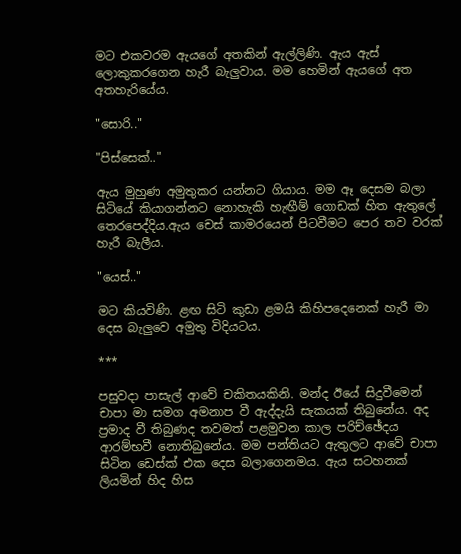මට එකවරම ඇයගේ අතකින් ඇල්ලිණි. ඇය ඇස් ලොකුකරගෙන හැරී බැලුවාය. මම හෙමින් ඇයගේ අත අතහැරියේය.

"සොරි.."

"පිස්සෙක්.."

ඇය මුහුණ අමුතුකර යන්නට ගියාය. මම ඈ දෙසම බලා සිටියේ කියාගන්නට නොහැකි හැඟීම් ගොඩක් හිත ඇතුලේ තෙරපෙද්දිය.ඇය චෙස් කාමරයෙන් පිටවීමට පෙර තව වරක් හැරී බැලීය.

"යෙස්.."

මට කියවිණි. ළඟ සිටි කුඩා ළමයි කිහිපදෙනෙක් හැරී මා දෙස බැලුවෙ අමුතු විදියටය.

***

පසුවදා පාසැල් ආවේ චකිතයකිනි. මන්ද ඊයේ සිදුවීමෙන් චාපා මා සමග අමනාප වී ඇද්දැයි සැකයක් තිබුනේය. අද ප්‍රමාද වී තිබුණද තවමත් පළමුවන කාල පරිච්ඡේදය ආරම්භවී නොතිබුනේය. මම පන්තියට ඇතුලට ආවේ චාපා සිටින ඩෙස්ක් එක දෙස බලාගෙනමය. ඇය සටහනක් ලියමින් හිද හිස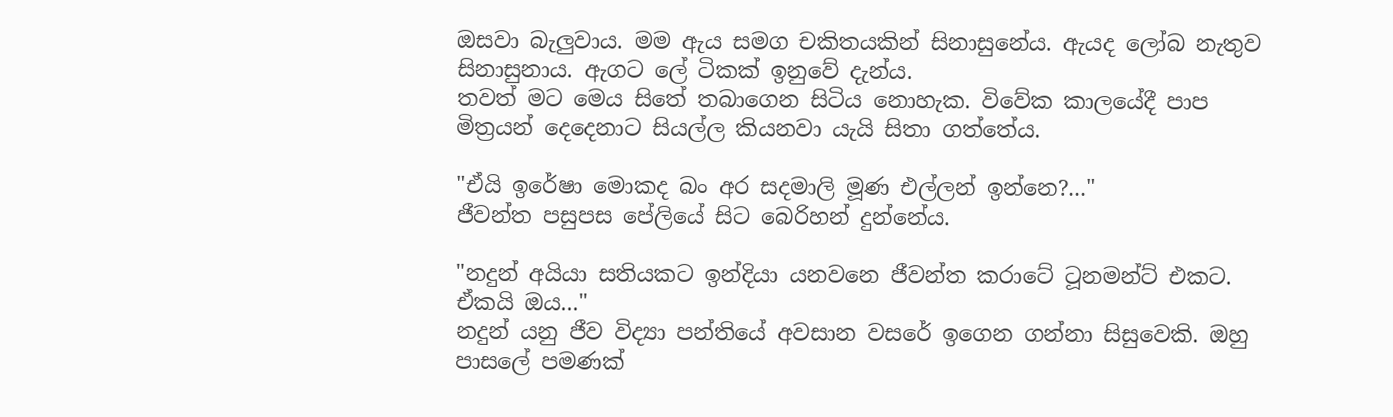ඔසවා බැලුවාය. මම ඇය සමග චකිතයකින් සිනාසුනේය. ඇයද ලෝබ නැතුව සිනාසුනාය. ඇගට ලේ ටිකක් ඉනුවේ දැන්ය.
තවත් මට මෙය සිතේ තබාගෙන සිටිය නොහැක. විවේක කාලයේදී පාප මිත්‍රයන් දෙදෙනාට සියල්ල කියනවා යැයි සිතා ගත්තේය.

"ඒයි ඉරේෂා මොකද බං අර සදමාලි මූණ එල්ලන් ඉන්නෙ?..."
ජීවන්ත පසුපස පේලියේ සිට බෙරිහන් දුන්නේය.

"නදුන් අයියා සතියකට ඉන්දියා යනවනෙ ජීවන්ත කරාටේ ටූනමන්ට් එකට. ඒකයි ඔය..."
නදුන් යනු ජීව විද්‍යා පන්තියේ අවසාන වසරේ ඉගෙන ගන්නා සිසුවෙකි. ඔහු පාසලේ පමණක්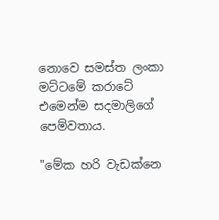නොවෙ සමස්ත ලංකා මට්ටමේ කරාටේ එමෙන්ම සදමාලිගේ පෙම්වතාය.

"මේක හරි වැඩක්නෙ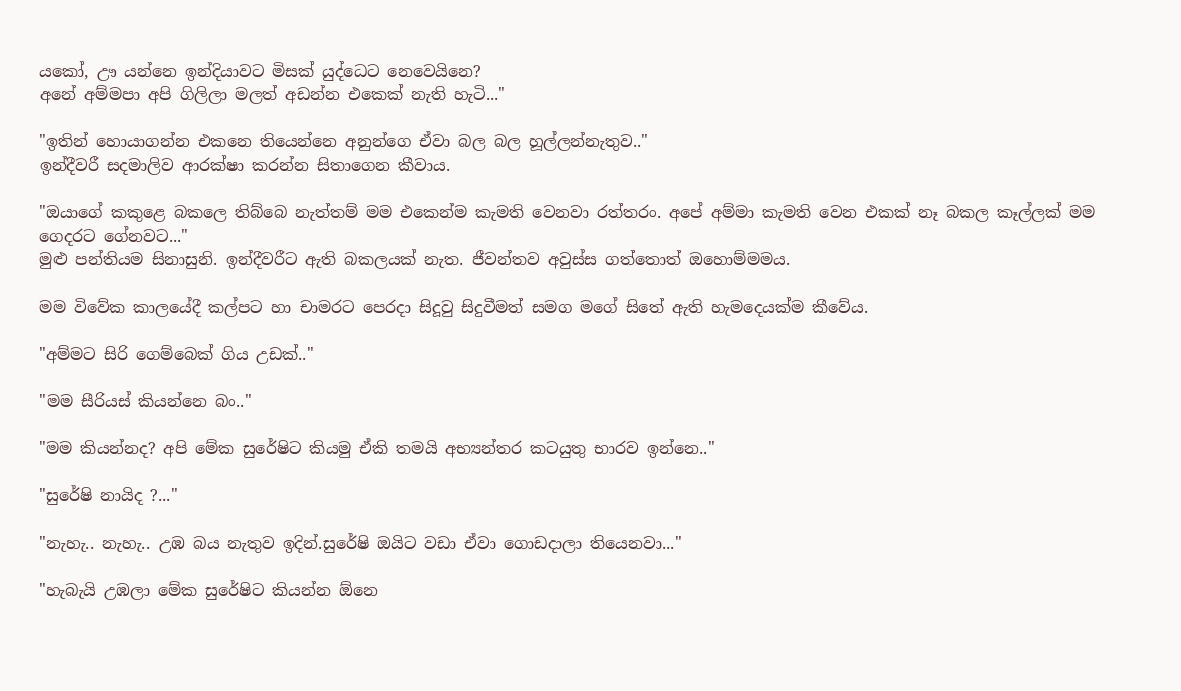යකෝ, ඌ යන්නෙ ඉන්දියාවට මිසක් යුද්ධෙට නෙවෙයිනෙ?
අනේ අම්මපා අපි ගිලිලා මලත් අඩන්න එකෙක් නැති හැටි..."

"ඉතින් හොයාගන්න එකනෙ තියෙන්නෙ අනුන්ගෙ ඒවා බල බල හූල්ලන්නැතුව.."
ඉන්දීවරී සදමාලිව ආරක්ෂා කරන්න සිතාගෙන කීවාය.

"ඔයාගේ කකුළෙ බකලෙ තිබ්බෙ නැත්තම් මම එකෙන්ම කැමති වෙනවා රත්තරං. අපේ අම්මා කැමති වෙන එකක් නෑ බකල කෑල්ලක් මම ගෙදරට ගේනවට..."
මුළු පන්තියම සිනාසුනි. ඉන්දීවරීට ඇති බකලයක් නැත. ජීවන්තව අවුස්ස ගත්තොත් ඔහොම්මමය.

මම විවේක කාලයේදී කල්පට හා චාමරට පෙරදා සිදූවු සිදුවීමත් සමග මගේ සිතේ ඇති හැමදෙයක්ම කීවේය.

"අම්මට සිරි ගෙම්බෙක් ගිය උඩක්.."

"මම සීරියස් කියන්නෙ බං.."

"මම කියන්නද? අපි මේක සුරේෂිට කියමු ඒකි තමයි අභ්‍යන්තර කටයුතු භාරව ඉන්නෙ.."

"සුරේෂි නායිද ?..."

"නැහැ.. නැහැ.. උඹ බය නැතුව ඉදින්.සුරේෂි ඔයිට වඩා ඒවා ගොඩදාලා තියෙනවා..."

"හැබැයි උඹලා මේක සුරේෂිට කියන්න ඕනෙ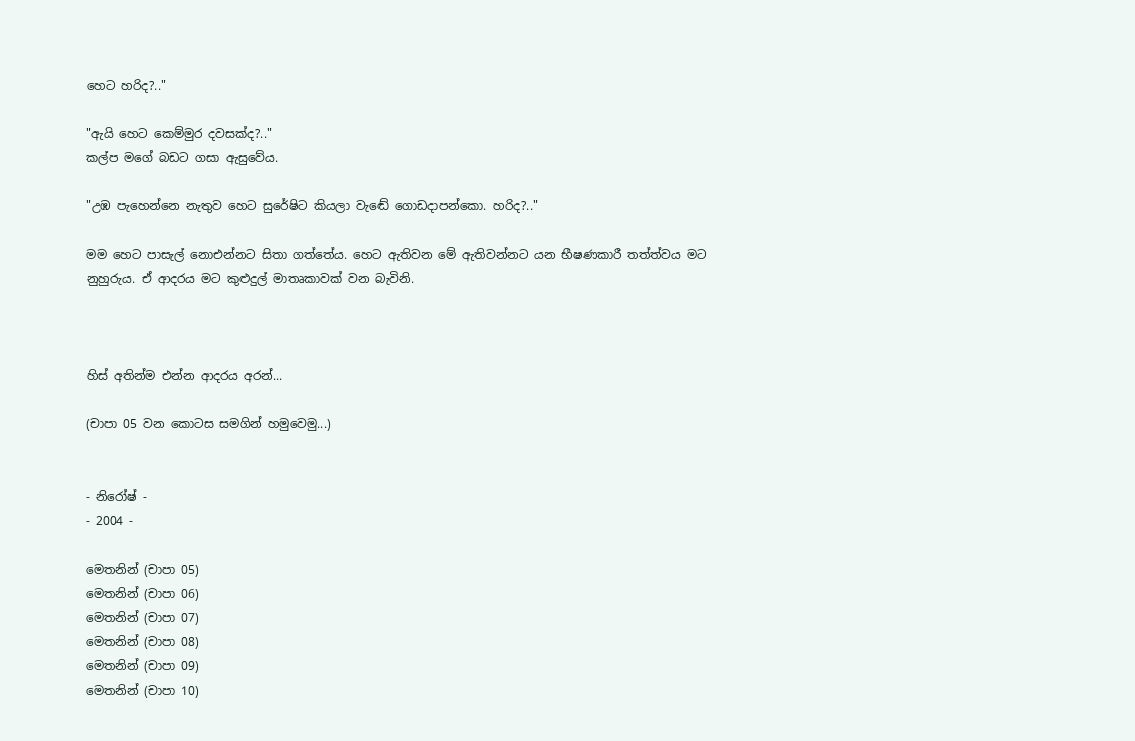හෙට හරිද?.."

"ඇයි හෙට කෙම්මුර දවසක්ද?.."
කල්ප මගේ බඩට ගසා ඇසුවේය.

"උඹ පැහෙන්නෙ නැතුව හෙට සුරේෂිට කියලා වැඬේ ගොඩදාපන්කො. හරිද?.."

මම හෙට පාසැල් නොඑන්නට සිතා ගත්තේය. හෙට ඇතිවන මේ ඇතිවන්නට යන භීෂණකාරී තත්ත්වය මට නුහුරුය. ඒ ආදරය මට කුළුදුල් මාතෘකාවක් වන බැවිනි.



හිස් අතින්ම එන්න ආදරය අරන්...

(චාපා 05 වන කොටස සමගින් හමුවෙමු...)


- නිරෝෂ් -
- 2004 -

මෙතනින් (චාපා 05)
මෙතනින් (චාපා 06)
මෙතනින් (චාපා 07)
මෙතනින් (චාපා 08)
මෙතනින් (චාපා 09)
මෙතනින් (චාපා 10)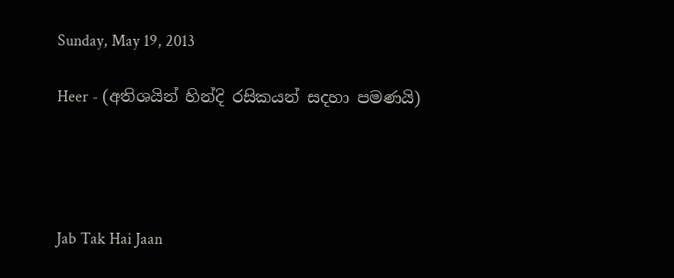Sunday, May 19, 2013

Heer - (අතිශයින් හින්දි රසිකයන් සදහා පමණයි)




Jab Tak Hai Jaan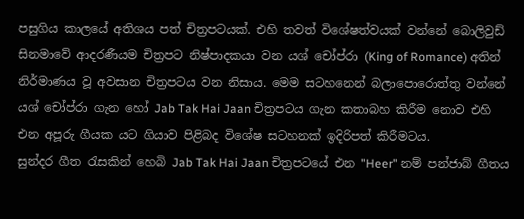පසුගිය කාලයේ අතිශය පත් චිත්‍රපටයක්. එහි තවත් විශේෂත්වයක් වන්නේ බොලිවුඩ් සිනමාවේ ආදරණීයම චිත්‍රපට නිෂ්පාදකයා වන යශ් චෝප්රා (King of Romance) අතින් නිර්මාණය වූ අවසාන චිත්‍රපටය වන නිසාය. මෙම සටහනෙන් බලාපොරොත්තු වන්නේ යශ් චෝප්රා ගැන හෝ Jab Tak Hai Jaan චිත්‍රපටය ගැන කතාබහ කිරීම නොව එහි එන අපූරු ගීයක යට ගියාව පිළිබද විශේෂ සටහනක් ඉදිරිපත් කිරීමටය.
සුන්දර ගීත රැසකින් හෙබි Jab Tak Hai Jaan චිත්‍රපටයේ එන "Heer" නම් පන්ජාබ් ගීතය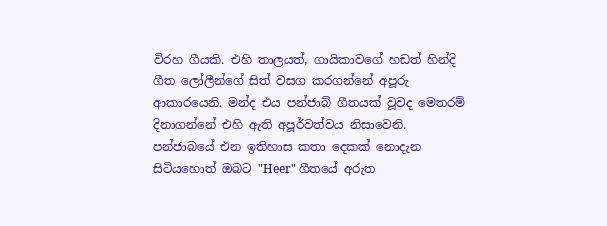විරහ ගීයකි. එහි තාලයත්, ගායිකාවගේ හඩත් හින්දි ගීත ලෝලීන්ගේ සිත් වසග කරගන්නේ අපූරු ආකාරයෙනි. මන්ද එය පන්ජාබ් ගීතයක් වූවද මෙතරම් දිනාගන්නේ එහි ඇති අපූර්වත්වය නිසාවෙනි.
පන්ජාබයේ එන ඉතිහාස කතා දෙකක් නොදැන සිටියහොත් ඔබට "Heer" ගීතයේ අරුත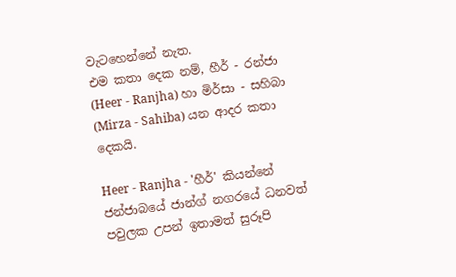වැටහෙන්නේ නැත.
එම කතා දෙක නම්, හීර් - රන්ජා (Heer - Ranjha) හා මිර්සා - සහිබා (Mirza - Sahiba) යන ආදර කතා දෙකයි.

Heer - Ranjha - 'හීර්' කියන්නේ ජන්ජාබයේ ජාන්ග් නගරයේ ධනවත් පවුලක උපන් ඉතාමත් සුරූපි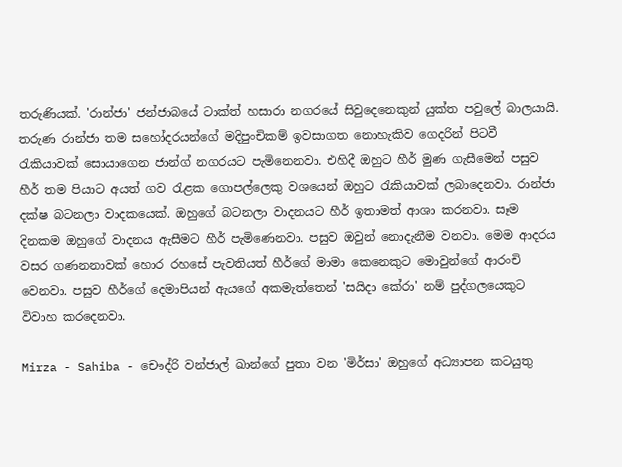තරුණියක්. 'රාන්ජා' ජන්ජාබයේ ටාක්ත් හසාරා නගරයේ සිවුදෙනෙකුන් යුක්ත පවුලේ බාලයායි.
තරුණ රාන්ජා තම සහෝදරයන්ගේ මදිපුංචිකම් ඉවසාගත නොහැකිව ගෙදරින් පිටවී රැකියාවක් සොයාගෙන ජාන්ග් නගරයට පැමිනෙනවා. එහිදී ඔහුට හීර් මුණ ගැසීමෙන් පසුව හීර් තම පියාට අයත් ගව රැළක ගොපල්ලෙකු වශයෙන් ඔහුට රැකියාවක් ලබාදෙනවා. රාන්ජා දක්ෂ බටනලා වාදකයෙක්. ඔහුගේ බටනලා වාදනයට හීර් ඉතාමත් ආශා කරනවා. සෑම දිනකම ඔහුගේ වාදනය ඇසීමට හීර් පැමිණෙනවා. පසුව ඔවුන් නොදැනීම වනවා. මෙම ආදරය වසර ගණනනාවක් හොර රහසේ පැවතියත් හීර්ගේ මාමා කෙනෙකුට මොවුන්ගේ ආරංචි වෙනවා. පසුව හීර්ගේ දෙමාපියන් ඇයගේ අකමැත්තෙන් 'සයිදා කේරා' නම් පුද්ගලයෙකුට විවාහ කරදෙනවා.

Mirza - Sahiba - චෞද්රි වන්ජාල් ඛාන්ගේ පුතා වන 'මිර්සා' ඔහුගේ අධ්‍යාපන කටයුතු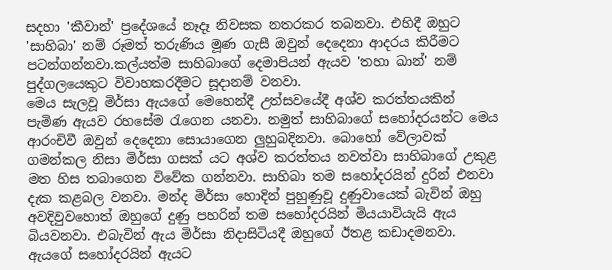සදහා 'කීවාන්' ප්‍රදේශයේ නෑදෑ නිවසක නතරකර තබනවා. එහිදී ඔහුට 'සාහිබා' නම් රූමත් තරුණිය මූණ ගැසී ඔවුන් දෙදෙනා ආදරය කිරීමට පටන්ගන්නවා.කල්යත්ම සාහිබාගේ දෙමාපියන් ඇයව 'තහා ඛාන්' නම් පුද්ගලයෙකුට විවාහකරදීමට සූදානම් වනවා.
මෙය සැලවූ මිර්සා ඇයගේ මෙහෙන්දී උත්සවයේදී අශ්ව කරත්තයකින් පැමිණ ඇයව රහසේම රැගෙන යනවා. නමුත් සාහිබාගේ සහෝදරයන්ට මෙය ආරංචිවී ඔවුන් දෙදෙනා සොයාගෙන ලුහුබදිනවා. බොහෝ වේලාවක් ගමන්කල නිසා මිර්සා ගසක් යට අශ්ව කරත්තය නවත්වා සාහිබාගේ උකුළ මත හිස තබාගෙන විවේක ගන්නවා. සාහිබා තම සහෝදරයින් දුරින් එනවා දැක කළබල වනවා. මන්ද මිර්සා හොදින් පුහුණුවූ දුණුවායෙක් බැවින් ඔහු අවදිවුවහොත් ඔහුගේ දුණු පහරින් තම සහෝදරයින් මියයාවියැයි ඇය බියවනවා. එබැවින් ඇය මිර්සා නිදාසිටියදී ඔහුගේ ඊතළ කඩාදමනවා. ඇයගේ සහෝදරයින් ඇයට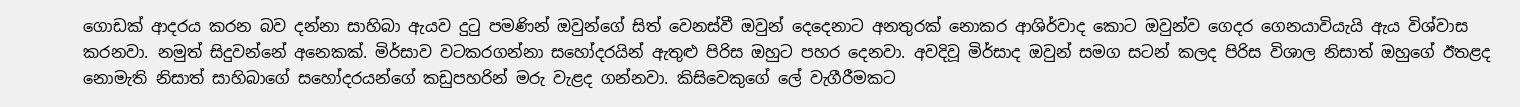ගොඩක් ආදරය කරන බව දන්නා සාහිබා ඇයව දුටු පමණින් ඔවුන්ගේ සිත් වෙනස්වී ඔවුන් දෙදෙනාට අනතුරක් නොකර ආශිර්වාද කොට ඔවුන්ව ගෙදර ගෙනයාවියැයි ඇය විශ්වාස කරනවා. නමුත් සිදුවන්නේ අනෙකක්. මිර්සාව වටකරගන්නා සහෝදරයින් ඇතුළු පිරිස ඔහුට පහර දෙනවා. අවදිවූ මිර්සාද ඔවුන් සමග සටන් කලද පිරිස විශාල නිසාත් ඔහුගේ ඊතළද නොමැති නිසාත් සාහිබාගේ සහෝදරයන්ගේ කඩුපහරින් මරු වැළද ගන්නවා. කිසිවෙකුගේ ලේ වැගීරීමකට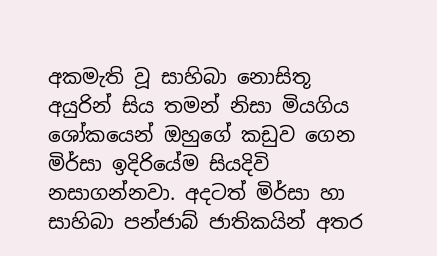අකමැති වූ සාහිබා නොසිතූ අයුරින් සිය තමන් නිසා මියගිය ශෝකයෙන් ඔහුගේ කඩුව ගෙන මිර්සා ඉදිරියේම සියදිවි නසාගන්නවා. අදටත් මිර්සා හා සාහිබා පන්ජාබ් ජාතිකයින් අතර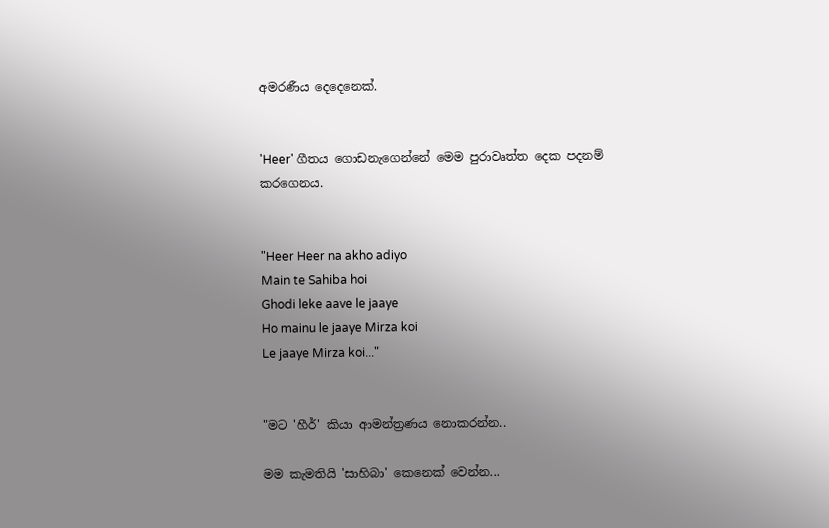අමරණීය දෙදෙනෙක්.


'Heer' ගීතය ගොඩනැගෙන්නේ මෙම පුරාවෘත්ත දෙක පදනම් කරගෙනය.


"Heer Heer na akho adiyo
Main te Sahiba hoi
Ghodi leke aave le jaaye
Ho mainu le jaaye Mirza koi
Le jaaye Mirza koi..."


"මට 'හීර්' කියා ආමන්ත්‍රණය නොකරන්න..

මම කැමතියි 'සාහිබා' කෙනෙක් වෙන්න...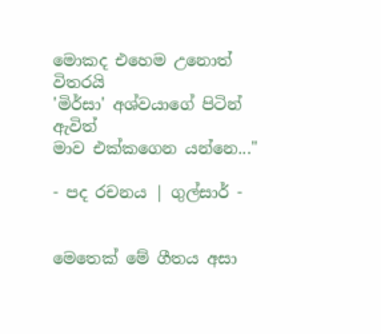මොකද එහෙම උනොත් විතරයි
'මිර්සා' අශ්වයාගේ පිටින් ඇවිත්
මාව එක්කගෙන යන්නෙ..."

- පද රචනය | ගුල්සාර් -


මෙතෙක් මේ ගීතය අසා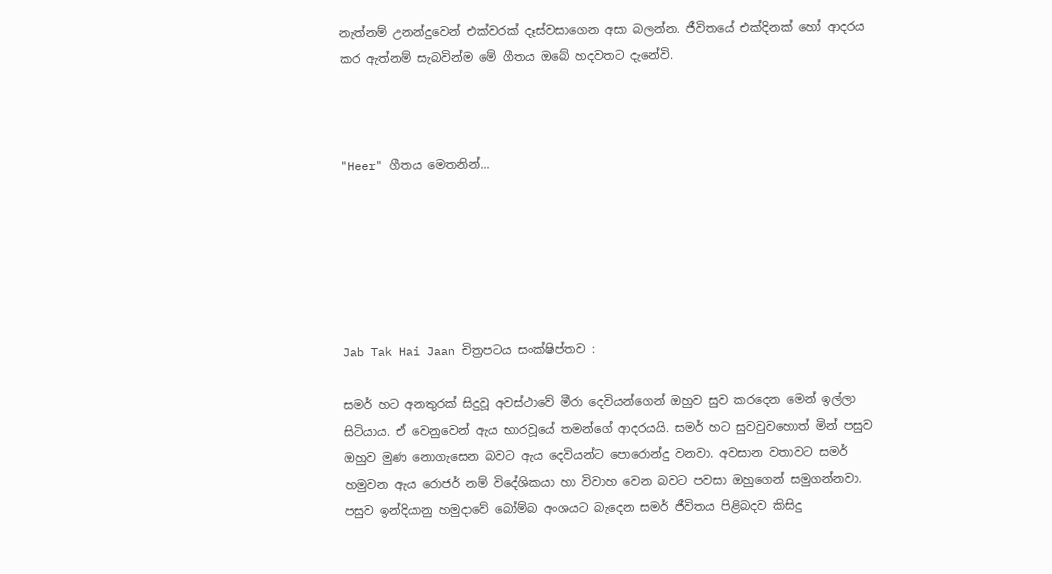නැත්නම් උනන්දුවෙන් එක්වරක් දෑස්වසාගෙන අසා බලන්න. ජීවිතයේ එක්දිනක් හෝ ආදරය කර ඇත්නම් සැබවින්ම මේ ගීතය ඔබේ හදවතට දැනේවි.



"Heer" ගීතය මෙතනින්...






Jab Tak Hai Jaan චිත්‍රපටය සංක්ෂිප්තව :

සමර් හට අනතුරක් සිදුවූ අවස්ථාවේ මීරා දෙවියන්ගෙන් ඔහුව සුව කරදෙන මෙන් ඉල්ලා සිටියාය. ඒ වෙනුවෙන් ඇය භාරවූයේ තමන්ගේ ආදරයයි. සමර් හට සුවවුවහොත් මින් පසුව ඔහුව මුණ නොගැසෙන බවට ඇය දෙවියන්ට පොරොන්දු වනවා. අවසාන වතාවට සමර් හමුවන ඇය රොජර් නම් විදේශිකයා හා විවාහ වෙන බවට පවසා ඔහුගෙන් සමුගන්නවා. පසුව ඉන්දියානු හමුදාවේ බෝම්බ අංශයට බැදෙන සමර් ජීවිතය පිළිබදව කිසිදු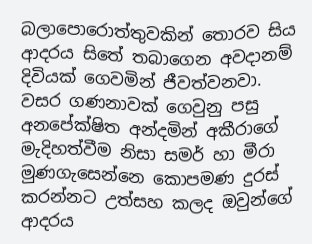බලාපොරොත්තුවකින් තොරව සිය ආදරය සිතේ තබාගෙන අවදානම් දිවියක් ගෙවමින් ජීවත්වනවා.
වසර ගණනාවක් ගෙවුනු පසු අනපේක්ෂිත අන්දමින් අකීරාගේ මැදිහත්වීම නිසා සමර් හා මීරා මුණගැසෙන්නෙ කොපමණ දුරස් කරන්නට උත්සහ කලද ඔවුන්ගේ ආදරය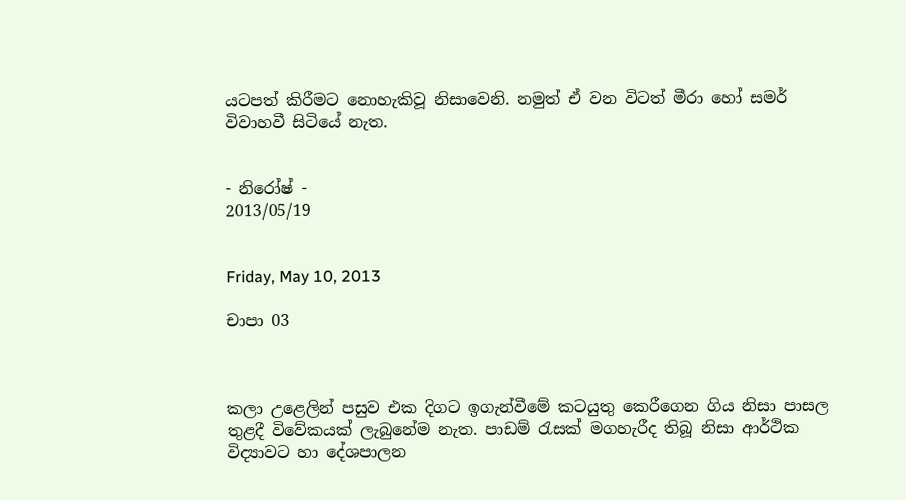යටපත් කිරීමට නොහැකිවූ නිසාවෙනි. නමුත් ඒ වන විටත් මීරා හෝ සමර් විවාහවී සිටියේ නැත.


- නිරෝෂ් -
2013/05/19


Friday, May 10, 2013

චාපා 03



කලා උළෙලින් පසුව එක දිගට ඉගැන්වීමේ කටයුතු කෙරීගෙන ගිය නිසා පාසල තුළදී විවේකයක් ලැබුනේම නැත. පාඩම් රැසක් මගහැරීද තිබූ නිසා ආර්ථික විද්‍යාවට හා දේශපාලන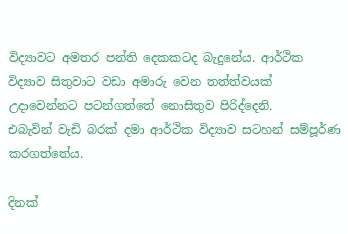විද්‍යාවට අමතර පන්ති දෙකකටද බැදුනේය. ආර්ථික විද්‍යාව සිතුවාට වඩා අමාරු වෙන තත්ත්වයක් උදාවෙන්නට පටන්ගත්තේ නොසිතුව පිරිද්දෙනි.
එබැවින් වැඩි බරක් දමා ආර්ථික විද්‍යාව සටහන් සම්පූර්ණ කරගත්තේය.

දිනක්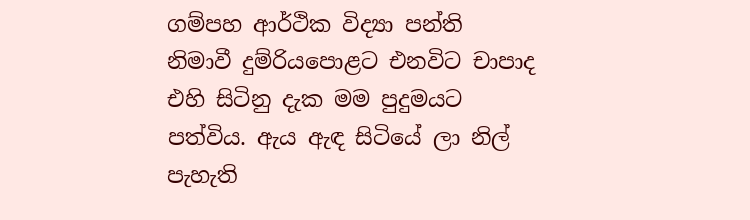ගම්පහ ආර්ථික විද්‍යා පන්ති නිමාවී දුම්රියපොළට එනවිට චාපාද එහි සිටිනු දැක මම පුදුමයට පත්විය. ඇය ඇඳ සිටියේ ලා නිල් පැහැති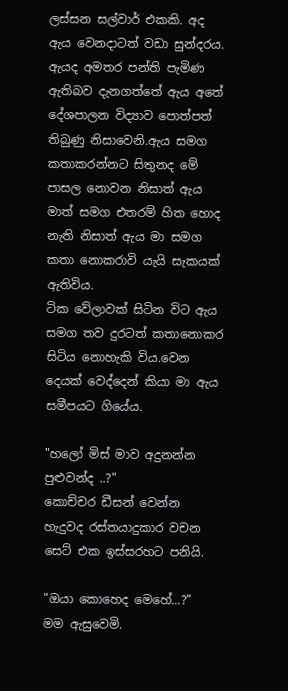ලස්සන සල්වාර් එකකි. අද ඇය වෙනදාටත් වඩා සුන්දරය. ඇයද අමතර පන්ති පැමිණ ඇතිබව දැනගත්තේ ඇය අතේ දේශපාලන විද්‍යාව පොත්පත් තිබුණු නිසාවෙනි.ඇය සමග කතාකරන්නට සිතුනද මේ පාසල නොවන නිසාත් ඇය මාත් සමග එතරම් හිත හොද නැති නිසාත් ඇය මා සමග කතා නොකරාවි යැයි සැකයක් ඇතිවිය.
ටික වේලාවක් සිටින විට ඇය සමග තව දුරටත් කතානොකර සිටිය නොහැකි විය.වෙන දෙයක් වෙද්දෙන් කියා මා ඇය සමීපයට ගියේය.

"හලෝ මිස් මාව අදුනන්න පුළුවන්ද ..?"
කොච්චර ඩීසන් වෙන්න හැදුවද රස්තයාදුකාර වචන සෙට් එක ඉස්සරහට පනියි.

"ඔයා කොහෙද මෙහේ...?"
මම ඇසුවෙමි.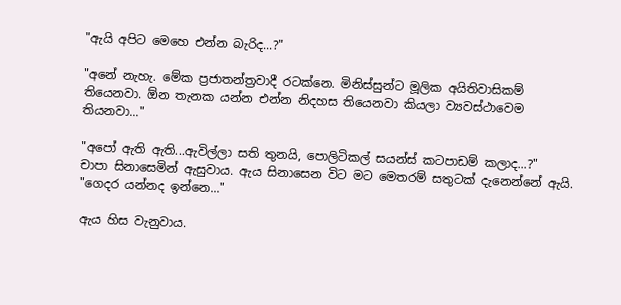"ඇයි අපිට මෙහෙ එන්න බැරිද...?"

"අනේ නැහැ. මේක ප්‍රජාතන්ත්‍රවාදී රටක්නෙ. මිනිස්සුන්ට මූලික අයිතිවාසිකම් තියෙනවා. ඕන තැනක යන්න එන්න නිදහස තියෙනවා කියලා ව්‍යවස්ථාවෙම තියනවා..."

"අපෝ ඇති ඇති...ඇවිල්ලා සති තුනයි, පොලිටිකල් සයන්ස් කටපාඩම් කලාද...?"
චාපා සිනාසෙමින් ඇසුවාය. ඇය සිනාසෙන විට මට මෙතරම් සතුටක් දැනෙන්නේ ඇයි.
"ගෙදර යන්නද ඉන්නෙ..."

ඇය හිස වැනුවාය.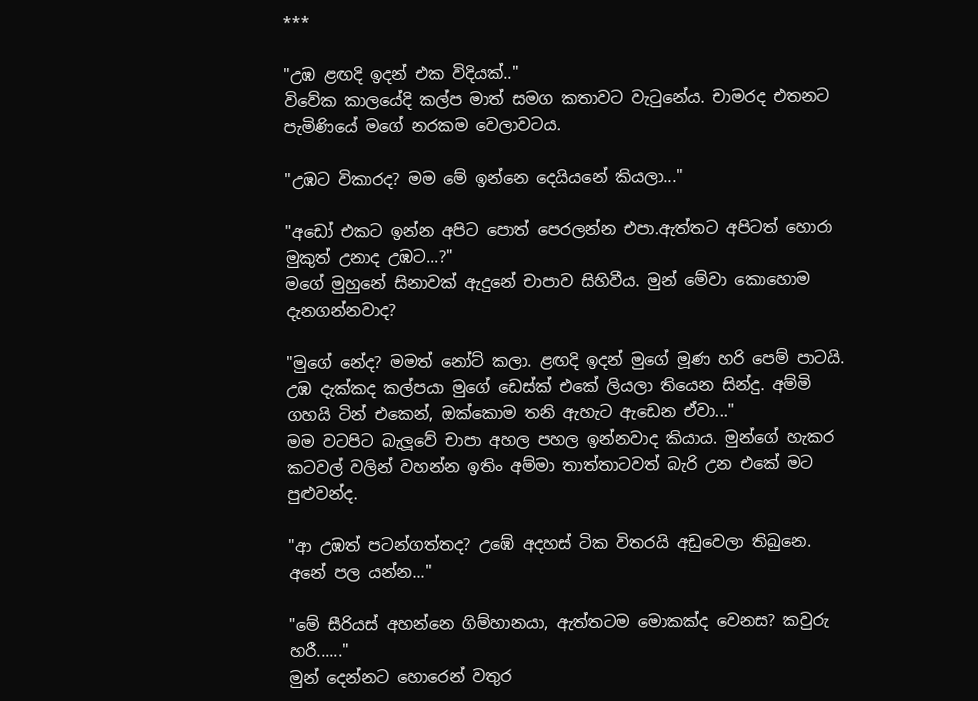***

"උඹ ළඟදි ඉදන් එක විදියක්.."
විවේක කාලයේදි කල්ප මාත් සමග කතාවට වැටුනේය. චාමරද එතනට පැමිණියේ මගේ නරකම වෙලාවටය.

"උඹට විකාරද? මම මේ ඉන්නෙ දෙයියනේ කියලා..."

"අඩෝ එකට ඉන්න අපිට පොත් පෙරලන්න එපා.ඇත්තට අපිටත් හොරා මුකුත් උනාද උඹට...?"
මගේ මුහුනේ සිනාවක් ඇදුනේ චාපාව සිහිවීය. මුන් මේවා කොහොම දැනගන්නවාද?

"මුගේ නේද? මමත් නෝට් කලා. ළඟදි ඉදන් මුගේ මූණ හරි පෙම් පාටයි. උඹ දැක්කද කල්පයා මුගේ ඩෙස්ක් එකේ ලියලා තියෙන සින්දු. අම්මි ගහයි ටින් එකෙන්, ඔක්කොම තනි ඇහැට ඇඩෙන ඒවා..."
මම වටපිට බැලූවේ චාපා අහල පහල ඉන්නවාද කියාය. මුන්ගේ හැකර කටවල් වලින් වහන්න ඉතිං අම්මා තාත්තාටවත් බැරි උන එකේ මට පුළුවන්ද.

"ආ උඹත් පටන්ගත්තද? උඹේ අදහස් ටික විතරයි අඩුවෙලා තිබුනෙ. අනේ පල යන්න..."

"මේ සීරියස් අහන්නෙ ගිම්හානයා, ඇත්තටම මොකක්ද වෙනස? කවුරු හරී......"
මුන් දෙන්නට හොරෙන් වතුර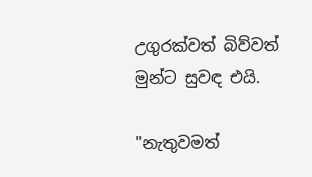උගුරක්වත් බිව්වත් මුන්ට සුවඳ එයි.

"නැතුවමත්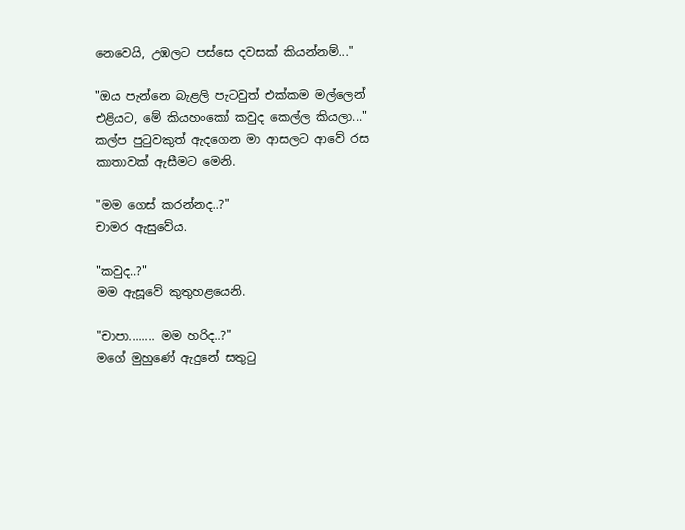නෙවෙයි, උඹලට පස්සෙ දවසක් කියන්නම්..."

"ඔය පැන්නෙ බැළලි පැටවුත් එක්කම මල්ලෙන් එළියට, මේ කියහංකෝ කවුද කෙල්ල කියලා..."
කල්ප පුටුවකුත් ඇදගෙන මා ආසලට ආවේ රස කාතාවක් ඇසීමට මෙනි.

"මම ගෙස් කරන්නද..?"
චාමර ඇසුවේය.

"කවුද..?"
මම ඇසූවේ කුතුහළයෙනි.

"චාපා........ මම හරිද..?"
මගේ මුහුණේ ඇදුනේ සතුටු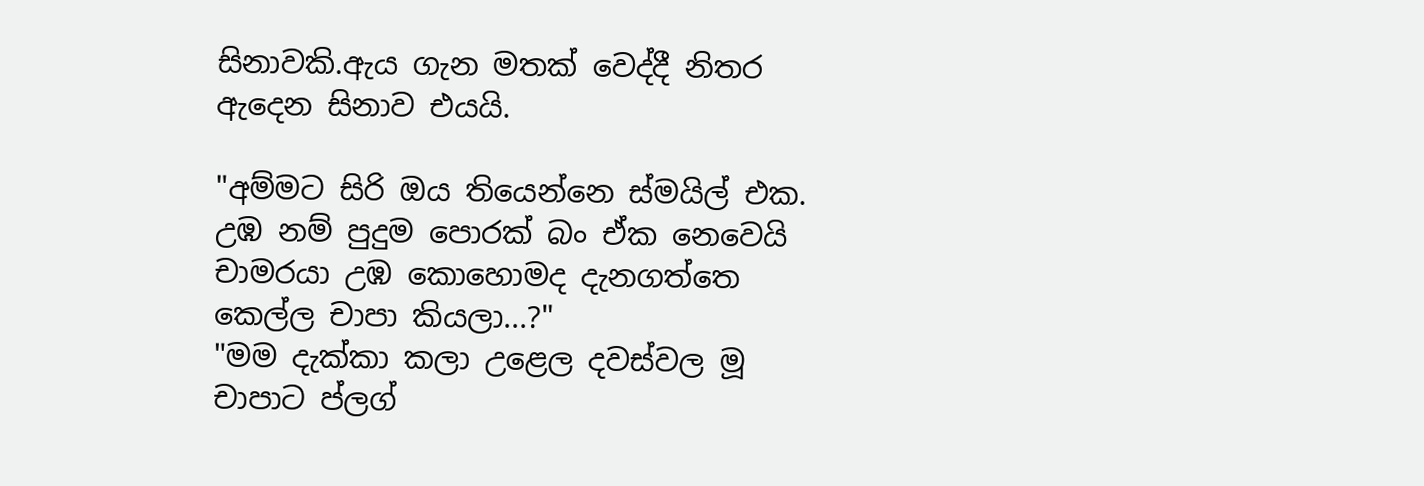සිනාවකි.ඇය ගැන මතක් වෙද්දී නිතර ඇදෙන සිනාව එයයි.

"අම්මට සිරි ඔය තියෙන්නෙ ස්මයිල් එක. උඹ නම් පුදුම පොරක් බං ඒක නෙවෙයි චාමරයා උඹ කොහොමද දැනගත්තෙ කෙල්ල චාපා කියලා...?"
"මම දැක්කා කලා උළෙල දවස්වල මූ චාපාට ප්ලග්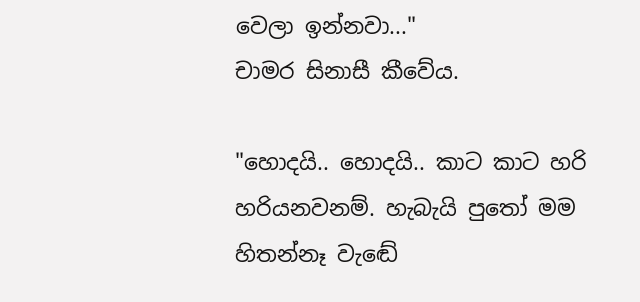වෙලා ඉන්නවා..."
චාමර සිනාසී කීවේය.

"හොදයි.. හොදයි.. කාට කාට හරි හරියනවනම්. හැබැයි පුතෝ මම හිතන්නෑ වැඬේ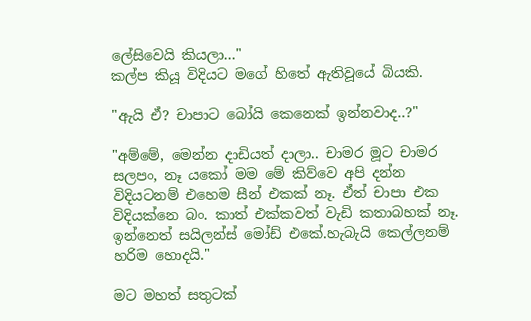ලේසිවෙයි කියලා..."
කල්ප කියූ විදියට මගේ හිතේ ඇතිවූයේ බියකි.

"ඇයි ඒ? චාපාට බෝයි කෙනෙක් ඉන්නවාද..?"

"අම්මේ, මෙන්න දාඩියත් දාලා.. චාමර මූට චාමර සලපං, නෑ යකෝ මම මේ කිව්වෙ අපි දන්න විදියටනම් එහෙම සීන් එකක් නෑ. ඒත් චාපා එක විදියක්නෙ බං. කාත් එක්කවත් වැඩි කතාබහක් නෑ. ඉන්නෙත් සයිලන්ස් මෝඩ් එකේ.හැබැයි කෙල්ලනම් හරිම හොදයි."

මට මහත් සතුටක්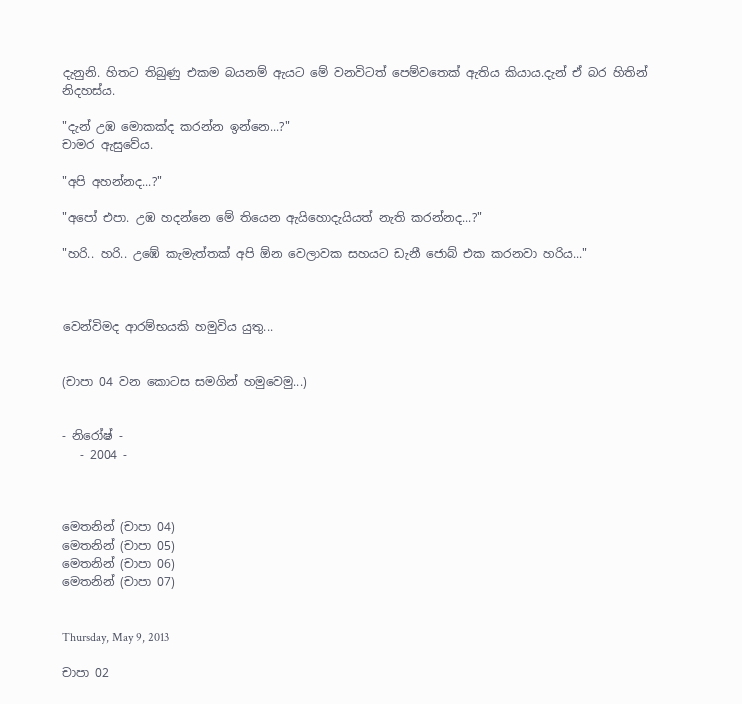දැනුනි. හිතට තිබුණු එකම බයනම් ඇයට මේ වනවිටත් පෙම්වතෙක් ඇතිය කියාය.දැන් ඒ බර හිතින් නිදහස්ය.

"දැන් උඹ මොකක්ද කරන්න ඉන්නෙ...?"
චාමර ඇසුවේය.

"අපි අහන්නද...?"

"අපෝ එපා. උඹ හදන්නෙ මේ තියෙන ඇයිහොදැයියත් නැති කරන්නද...?"

"හරි.. හරි.. උඹේ කැමැත්තක් අපි ඕන වෙලාවක සහයට ඩැනී ජොබ් එක කරනවා හරිය..."



වෙන්විමද ආරම්භයකි හමුවිය යුතු...


(චාපා 04 වන කොටස සමගින් හමුවෙමු...)


- නිරෝෂ් -
   - 2004 -



මෙතනින් (චාපා 04)
මෙතනින් (චාපා 05)
මෙතනින් (චාපා 06)
මෙතනින් (චාපා 07)


Thursday, May 9, 2013

චාපා 02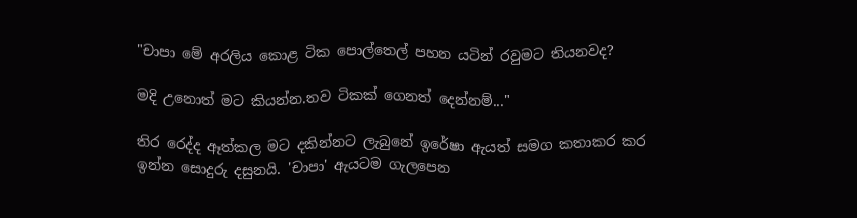"චාපා මේ අරලිය කොළ ටික පොල්තෙල් පහන යටින් රවුමට තියනවද?

මදි උනොත් මට කියන්න.තව ටිකක් ගෙනත් දෙන්නම්..."

තිර රෙද්ද ඈත්කල මට දකින්නට ලැබුනේ ඉරේෂා ඇයත් සමග කතාකර කර ඉන්න සොදුරු දසුනයි. 'චාපා' ඇයටම ගැලපෙන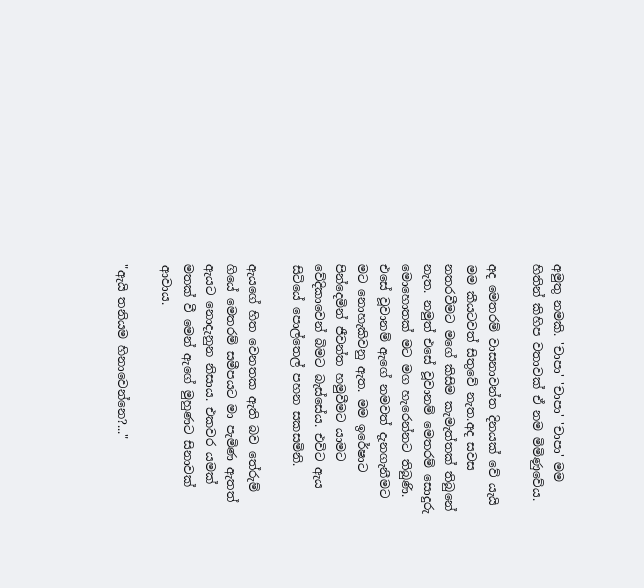අමුතු නමකි. 'චාපා' 'චාපා' 'චාපා' මම හිතින් කිහිප වතාවක් ඒ නම මිමිණුවේය.

අද මෙතරම් වාසනාවන්ත දිනයක් වේ යැයි මම කීයටවත් සිතුවේ නැත.අද සවස නතරවීමට මගේ කිසිම කැමැත්තක් තිබුනේ නැත. නමුත් එසේ වූවානම් මෙතරම් සොදුරු මොහොතක් මට මග හැරෙන්නට තිබුණි. එසේ වූවානම් ඇගේ නමවත් දැනගැනීමට මට නොහැකිවනු ඇත. මම ඉරේෂාට පින්දෙමින් ජීවන්ත හමුවීමට යාමට වේදිකාවෙන් බිමට බැස්සේය. එවිට ඇය සිටියේ පොල්තෙල් පහන සකසමිනි.

ඇයගේ හිත වෙනතක ඇති බව තේරුම් ගියේ මෙතරම් සමීපයට මා පැමිණ ඇතත් ඇයට නොදැනුන නිසාය. එකවර යමක් මතක් වී මෙන් ඇගේ මුහුණට සිනාවක් ආවාය.

"ඇයි තනියම හිනාවෙන්නෙ?..."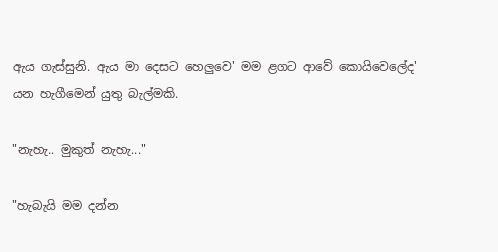ඇය ගැස්සුනි. ඇය මා දෙසට හෙලුවෙ' මම ළගට ආවේ කොයිවෙලේද' යන හැගීමෙන් යුතු බැල්මකි.

"නැහැ.. මුකුත් නැහැ..."

"හැබැයි මම දන්න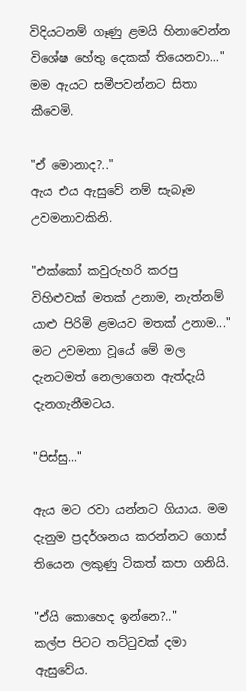විදියටනම් ගෑණු ළමයි හිනාවෙන්න විශේෂ හේතු දෙකක් තියෙනවා..."
මම ඇයට සමීපවන්නට සිතා කීවෙමි.

"ඒ මොනාද?.."
ඇය එය ඇසුවේ නම් සැබෑම උවමනාවකිනි.

"එක්කෝ කවුරුහරි කරපු විහිළුවක් මතක් උනාම, නැත්නම් යාළු පිරිමි ළමයව මතක් උනාම..."
මට උවමනා වූයේ මේ මල දැනටමත් නෙලාගෙන ඇත්දැයි දැනගැනීමටය.

"පිස්සු..."

ඇය මට රවා යන්නට ගියාය. මම දැනුම ප්‍රදර්ශනය කරන්නට ගොස් තියෙන ලකුණු ටිකත් කපා ගනියි.

"ඒයි කොහෙද ඉන්නෙ?.."
කල්ප පිටට තට්ටුවක් දමා ඇසුවේය.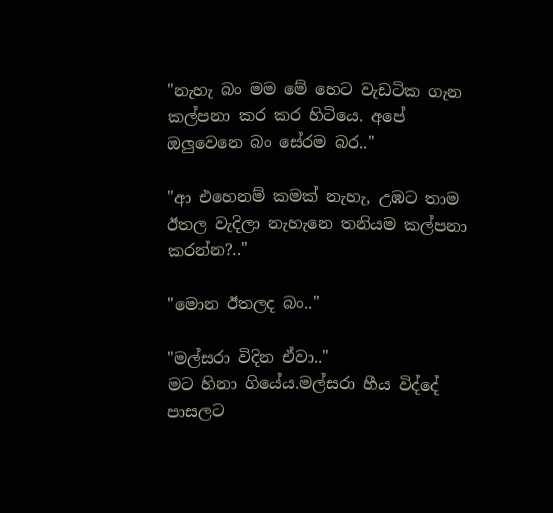"නැහැ බං මම මේ හෙට වැඩටික ගැන කල්පනා කර කර හිටියෙ. අපේ ඔලුවෙනෙ බං සේරම බර.."

"ආ එහෙනම් කමක් නැහැ, උඹට තාම ඊතල වැදිලා නැහැනෙ තනියම කල්පනා කරන්න?.."

"මොන ඊතලද බං.."

"මල්සරා විදින ඒවා.."
මට හිනා ගියේය.මල්සරා හීය විද්දේ පාසලට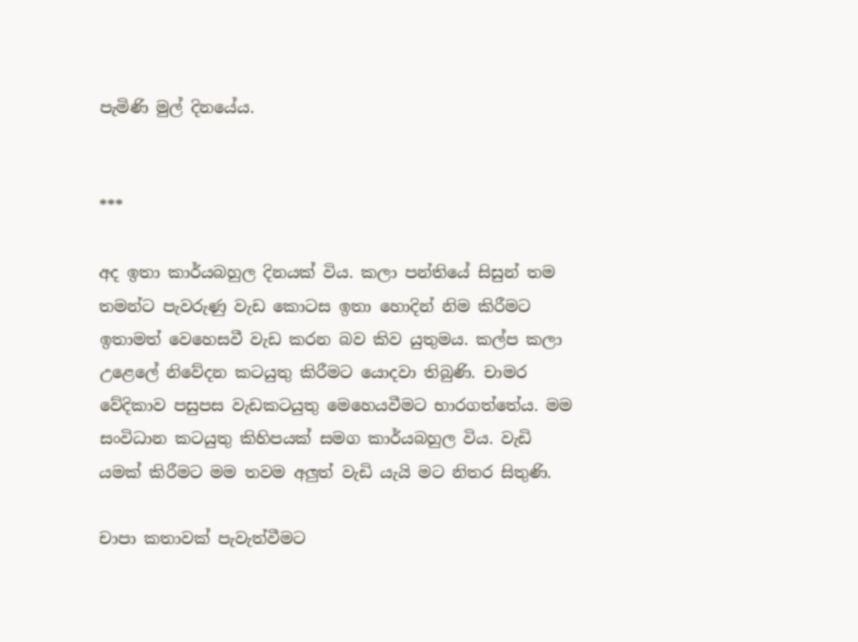පැමිණි මුල් දිනයේය.


***

අද ඉතා කාර්යබහුල දිනයක් විය. කලා පන්තියේ සිසුන් තම තමන්ට පැවරුණු වැඩ කොටස ඉතා හොදින් නිම කිරීමට ඉතාමත් වෙහෙසවී වැඩ කරන බව කිව යුතුමය. කල්ප කලා උළෙලේ නිවේදන කටයුතු කිරීමට යොදවා තිබුණි. චාමර වේදිකාව පසුපස වැඩකටයුතු මෙහෙයවීමට භාරගත්තේය. මම සංවිධාන කටයුතු කිහිපයක් සමග කාර්යබහුල විය. වැඩි යමක් කිරීමට මම තවම අලුත් වැඩි යැයි මට නිතර සිතුණි.

චාපා කතාවක් පැවැත්වීමට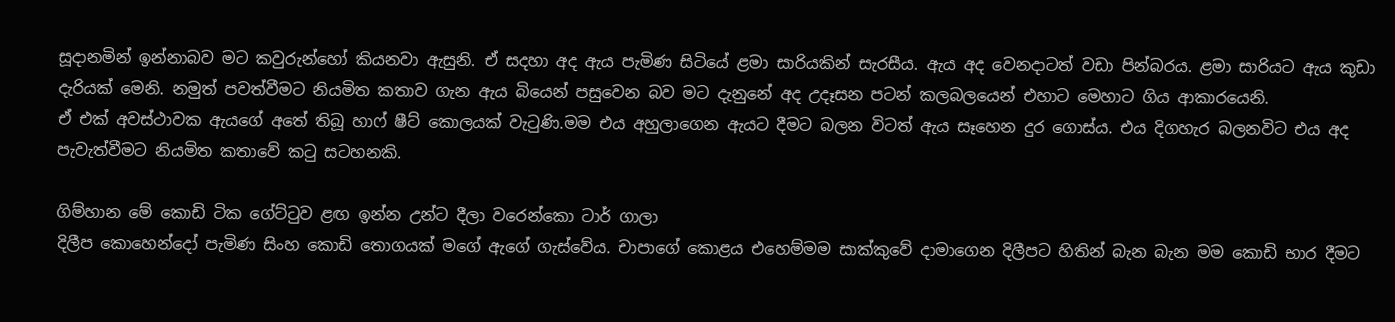සූදානමින් ඉන්නාබව මට කවුරුන්හෝ කියනවා ඇසුනි. ඒ සදහා අද ඇය පැමිණ සිටියේ ළමා සාරියකින් සැරසීය. ඇය අද වෙනදාටත් වඩා පින්බරය. ළමා සාරියට ඇය කුඩා දැරියක් මෙනි. නමුත් පවත්වීමට නියමිත කතාව ගැන ඇය බියෙන් පසුවෙන බව මට දැනුනේ අද උදෑසන පටන් කලබලයෙන් එහාට මෙහාට ගිය ආකාරයෙනි.
ඒ එක් අවස්ථාවක ඇයගේ අතේ තිබූ හාෆ් ෂීට් කොලයක් වැටුණි.මම එය අහුලාගෙන ඇයට දීමට බලන විටත් ඇය සෑහෙන දුර ගොස්ය. එය දිගහැර බලනවිට එය අද පැවැත්වීමට නියමිත කතාවේ කටු සටහනකි.

ගිම්හාන මේ කොඩි ටික ගේට්ටුව ළඟ ඉන්න උන්ට දීලා වරෙන්කො ටාර් ගාලා
දිලීප කොහෙන්දෝ පැමිණ සිංහ කොඩි තොගයක් මගේ ඇගේ ගැස්වේය. චාපාගේ කොළය එහෙම්මම සාක්කුවේ දාමාගෙන දිලීපට හිතින් බැන බැන මම කොඩි භාර දීමට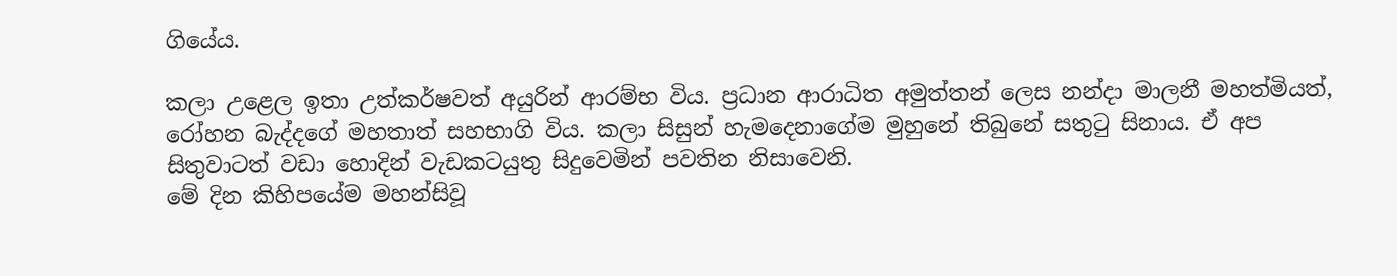ගියේය.

කලා උළෙල ඉතා උත්කර්ෂවත් අයුරින් ආරම්භ විය. ප්‍රධාන ආරාධිත අමුත්තන් ලෙස නන්දා මාලනී මහත්මියත්, රෝහන බැද්දගේ මහතාත් සහභාගි විය. කලා සිසුන් හැමදෙනාගේම මුහුනේ තිබුනේ සතුටු සිනාය. ඒ අප සිතුවාටත් වඩා හොදින් වැඩකටයුතු සිදුවෙමින් පවතින නිසාවෙනි.
මේ දින කිහිපයේම මහන්සිවූ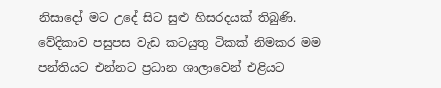නිසාදෝ මට උදේ සිට සුළු හිසරදයක් තිබුණි. වේදිකාව පසුපස වැඩ කටයුතු ටිකක් නිමකර මම පන්තියට එන්නට ප්‍රධාන ශාලාවෙන් එළියට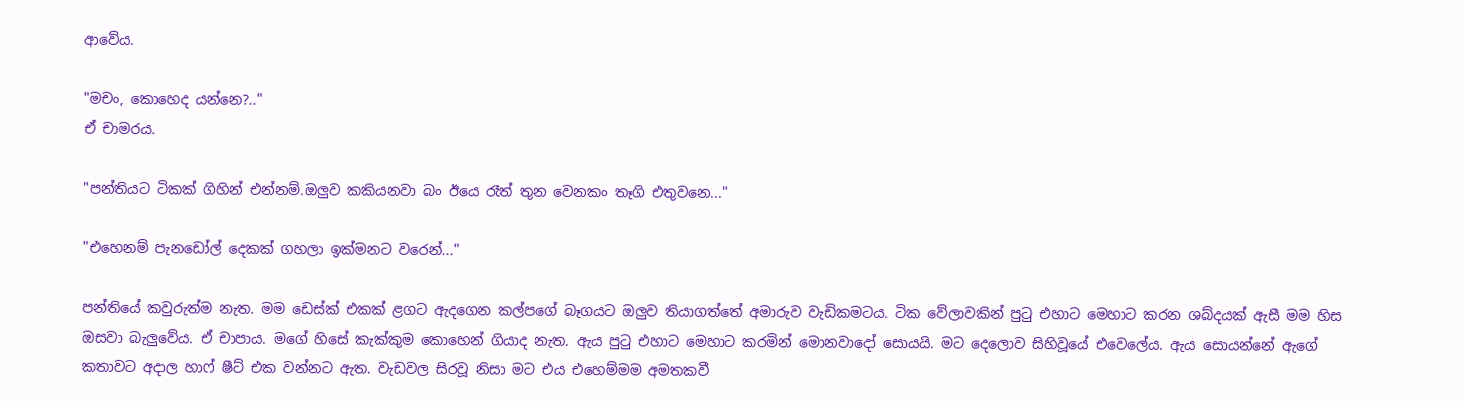ආවේය.

"මචං, කොහෙද යන්නෙ?.."
ඒ චාමරය.

"පන්තියට ටිකක් ගිහින් එන්නම්.ඔලුව කකියනවා බං ඊයෙ රෑත් තුන වෙනකං තෑගි එතුවනෙ..."

"එහෙනම් පැනඩෝල් දෙකක් ගහලා ඉක්මනට වරෙන්..."

පන්තියේ කවුරුත්ම නැත. මම ඩෙස්ක් එකක් ළගට ඇදගෙන කල්පගේ බෑගයට ඔලුව තියාගත්තේ අමාරුව වැඩිකමටය. ටික වේලාවකින් පුටු එහාට මෙහාට කරන ශබ්දයක් ඇසී මම හිස ඔසවා බැලුවේය. ඒ චාපාය. මගේ හිසේ කැක්කුම කොහෙන් ගියාද නැත. ඇය පුටු එහාට මෙහාට කරමින් මොනවාදෝ සොයයි. මට දෙලොව සිහිවූයේ එවෙලේය. ඇය සොයන්නේ ඇගේ කතාවට අදාල හාෆ් ෂීට් එක වන්නට ඇත. වැඩවල සිරවූ නිසා මට එය එහෙම්මම අමතකවී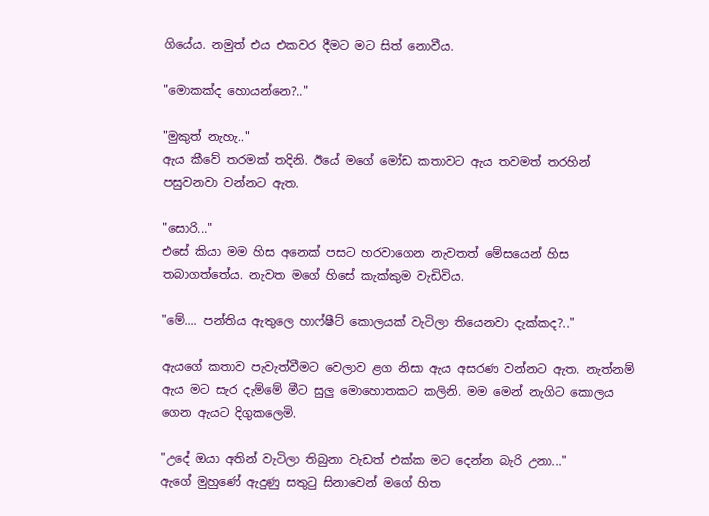ගියේය. නමුත් එය එකවර දීමට මට සිත් නොවීය.

"මොකක්ද හොයන්නෙ?.."

"මුකුත් නැහැ.."
ඇය කීවේ තරමක් තදිනි. ඊයේ මගේ මෝඩ කතාවට ඇය තවමත් තරහින් පසුවනවා වන්නට ඇත.

"සොරි..."
එසේ කියා මම හිස අනෙක් පසට හරවාගෙන නැවතත් මේසයෙන් හිස තබාගත්තේය. නැවත මගේ හිසේ කැක්කුම වැඩිවිය.

"මේ.... පන්තිය ඇතුලෙ හාෆ්ෂීට් කොලයක් වැටිලා තියෙනවා දැක්කද?.."

ඇයගේ කතාව පැවැත්වීමට වෙලාව ළග නිසා ඇය අසරණ වන්නට ඇත. නැත්නම් ඇය මට සැර දැම්මේ මීට සුලු මොහොතකට කලිනි. මම මෙන් නැගිට කොලය ගෙන ඇයට දිගුකලෙමි.

"උදේ ඔයා අතින් වැටිලා තිබුනා වැඩත් එක්ක මට දෙන්න බැරි උනා..."
ඇගේ මුහුණේ ඇදුණු සතුටු සිනාවෙන් මගේ හිත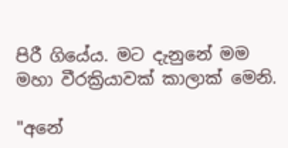පිරී ගියේය. මට දැනුනේ මම මහා වීරක්‍රියාවක් කාලාක් මෙනි.

"අනේ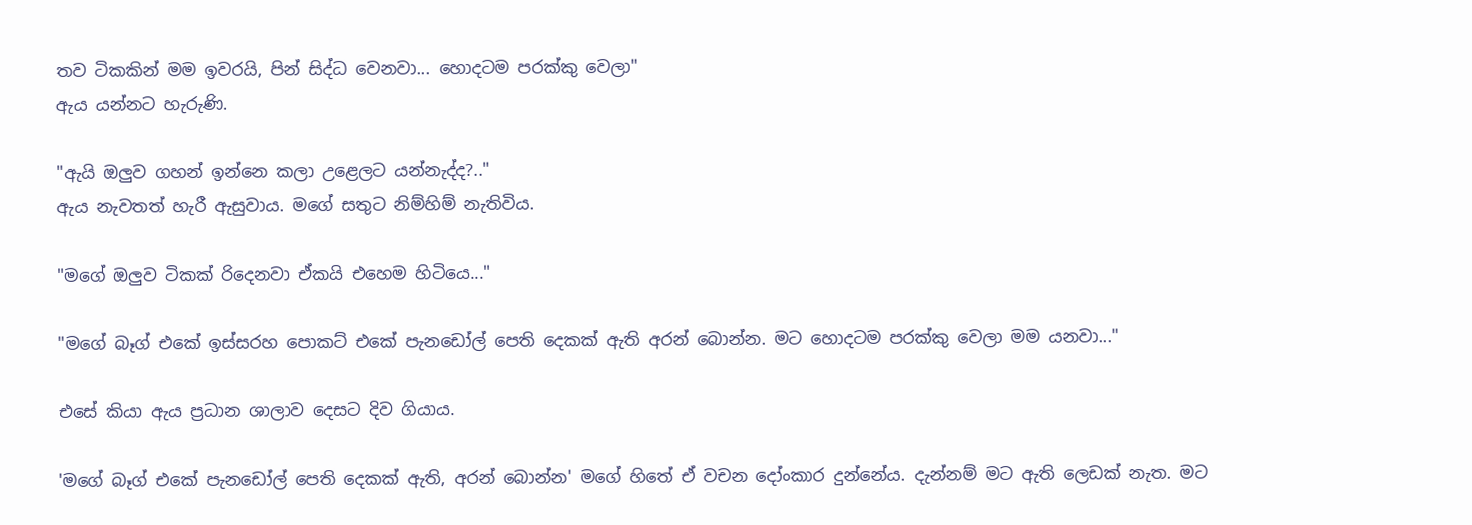තව ටිකකින් මම ඉවරයි, පින් සිද්ධ වෙනවා... හොදටම පරක්කු වෙලා"
ඇය යන්නට හැරුණි.

"ඇයි ඔලුව ගහන් ඉන්නෙ කලා උළෙලට යන්නැද්ද?.."
ඇය නැවතත් හැරී ඇසුවාය. මගේ සතුට නිම්හිම් නැතිවිය.

"මගේ ඔලුව ටිකක් රිදෙනවා ඒකයි එහෙම හිටියෙ..."

"මගේ බෑග් එකේ ඉස්සරහ පොකට් එකේ පැනඩෝල් පෙති දෙකක් ඇති අරන් බොන්න. මට හොදටම පරක්කු වෙලා මම යනවා..."

එසේ කියා ඇය ප්‍රධාන ශාලාව දෙසට දිව ගියාය.

'මගේ බෑග් එකේ පැනඩෝල් පෙති දෙකක් ඇති, අරන් බොන්න' මගේ හිතේ ඒ වචන දෝංකාර දුන්නේය. දැන්නම් මට ඇති ලෙඩක් නැත. මට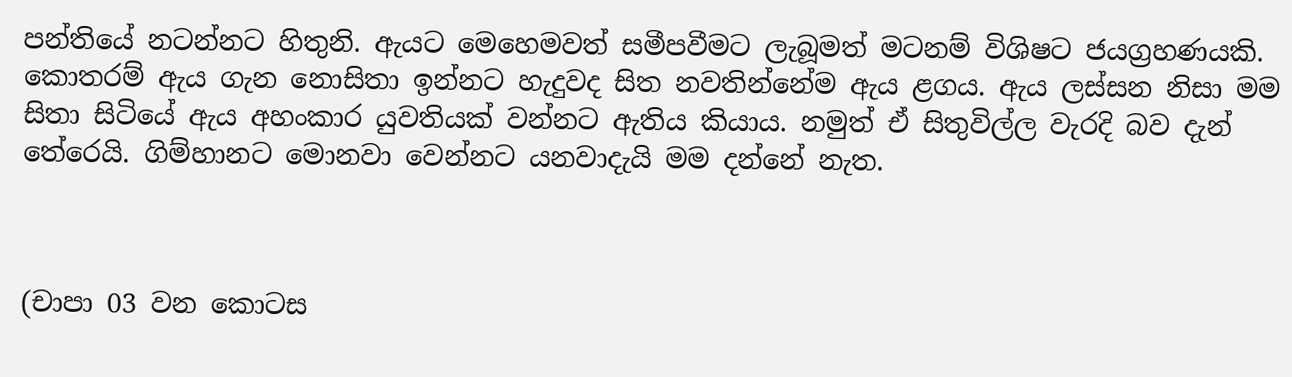පන්තියේ නටන්නට හිතුනි. ඇයට මෙහෙමවත් සමීපවීමට ලැබූමත් මටනම් විශිෂට ජයග්‍රහණයකි. කොතරම් ඇය ගැන නොසිතා ඉන්නට හැදුවද සිත නවතින්නේම ඇය ළගය. ඇය ලස්සන නිසා මම සිතා සිටියේ ඇය අහංකාර යුවතියක් වන්නට ඇතිය කියාය. නමුත් ඒ සිතුවිල්ල වැරදි බව දැන් තේරෙයි. ගිම්හානට මොනවා වෙන්නට යනවාදැයි මම දන්නේ නැත.



(චාපා 03 වන කොටස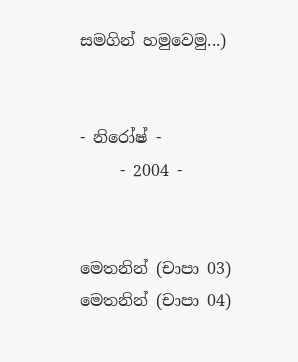සමගින් හමුවෙමු...)


- නිරෝෂ් -
     - 2004 -


මෙතනින් (චාපා 03)
මෙතනින් (චාපා 04)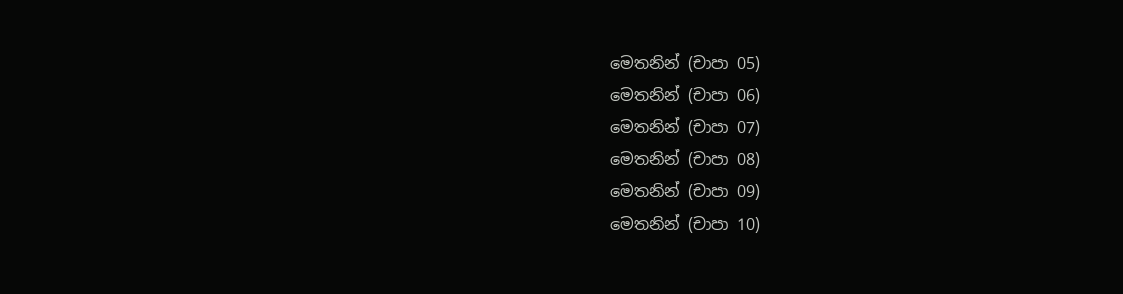මෙතනින් (චාපා 05)
මෙතනින් (චාපා 06)
මෙතනින් (චාපා 07)
මෙතනින් (චාපා 08)
මෙතනින් (චාපා 09)
මෙතනින් (චාපා 10)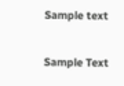Sample text

Sample Text